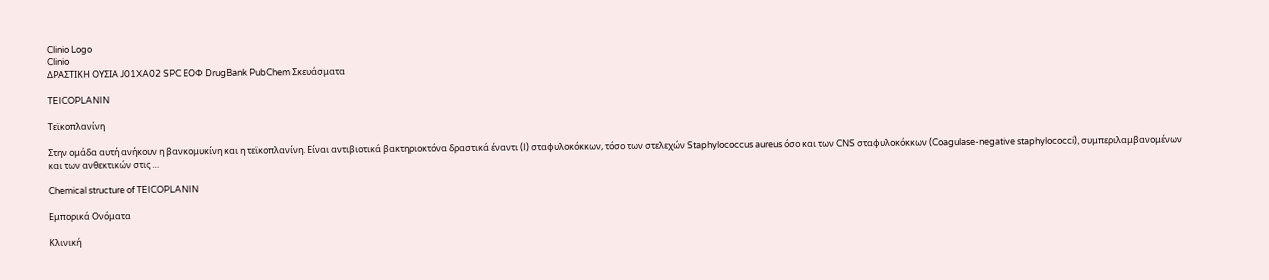Clinio Logo
Clinio
ΔΡΑΣΤΙΚΗ ΟΥΣΙΑ J01XA02 SPC ΕΟΦ DrugBank PubChem Σκευάσματα

TEICOPLANIN

Τεϊκοπλανίνη

Στην ομάδα αυτή ανήκουν η βανκομυκίνη και η τεϊκοπλανίνη. Eίναι αντιβιοτικά βακτηριοκτόνα δραστικά έναντι (I) σταφυλοκόκκων, τόσο των στελεχών Staphylococcus aureus όσο και των CNS σταφυλοκόκκων (Coagulase-negative staphylococci), συμπεριλαμβανομένων και των ανθεκτικών στις …

Chemical structure of TEICOPLANIN

Εμπορικά Ονόματα

Κλινική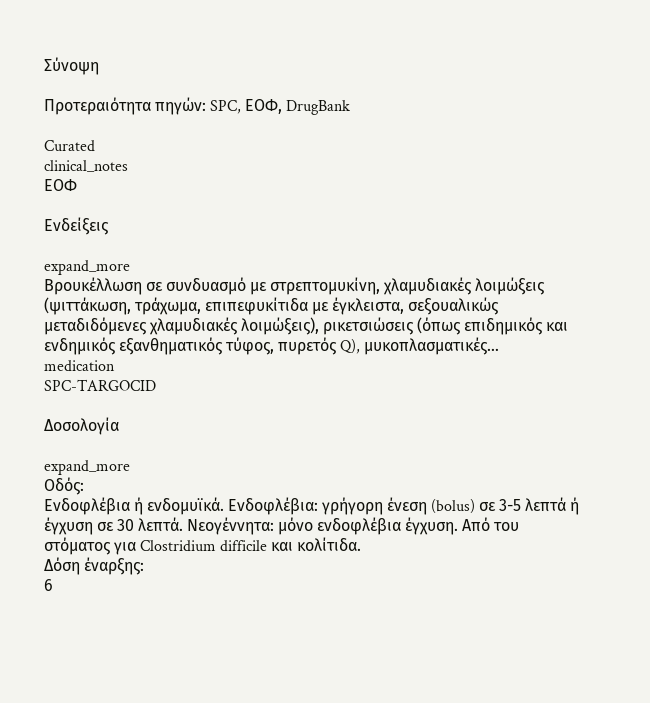Σύνοψη

Προτεραιότητα πηγών: SPC, ΕΟΦ, DrugBank

Curated
clinical_notes
ΕΟΦ

Ενδείξεις

expand_more
Bρουκέλλωση σε συνδυασμό με στρεπτομυκίνη, χλαμυδιακές λοιμώξεις (ψιττάκωση, τράχωμα, επιπεφυκίτιδα με έγκλειστα, σεξουαλικώς μεταδιδόμενες χλαμυδιακές λοιμώξεις), ρικετσιώσεις (όπως επιδημικός και ενδημικός εξανθηματικός τύφος, πυρετός Q), μυκοπλασματικές…
medication
SPC-TARGOCID

Δοσολογία

expand_more
Οδός:
Ενδοφλέβια ή ενδομυϊκά. Ενδοφλέβια: γρήγορη ένεση (bolus) σε 3-5 λεπτά ή έγχυση σε 30 λεπτά. Νεογέννητα: μόνο ενδοφλέβια έγχυση. Από του στόματος για Clostridium difficile και κολίτιδα.
Δόση έναρξης:
6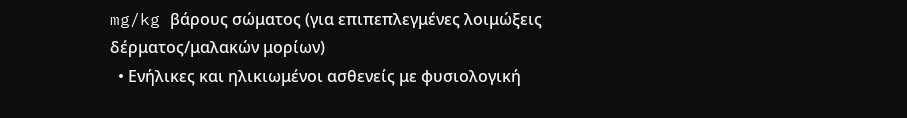mg/kg βάρους σώματος (για επιπεπλεγμένες λοιμώξεις δέρματος/μαλακών μορίων)
  • Ενήλικες και ηλικιωμένοι ασθενείς με φυσιολογική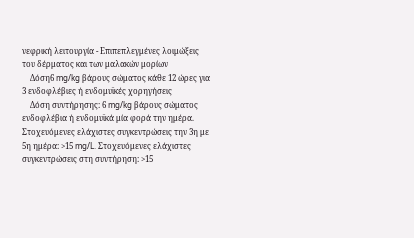νεφρική λειτουργία - Επιπεπλεγμένες λοιμώξεις του δέρματος και των μαλακών μορίων
    Δόση6 mg/kg βάρους σώματος κάθε 12 ώρες για 3 ενδοφλέβιες ή ενδομυϊκές χορηγήσεις
    Δόση συντήρησης: 6 mg/kg βάρους σώματος ενδοφλέβια ή ενδομυϊκά μία φορά την ημέρα. Στοχευόμενες ελάχιστες συγκεντρώσεις την 3η με 5η ημέρα: >15 mg/L. Στοχευόμενες ελάχιστες συγκεντρώσεις στη συντήρηση: >15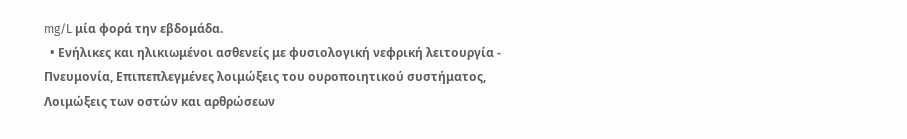mg/L μία φορά την εβδομάδα.
  • Ενήλικες και ηλικιωμένοι ασθενείς με φυσιολογική νεφρική λειτουργία - Πνευμονία, Επιπεπλεγμένες λοιμώξεις του ουροποιητικού συστήματος, Λοιμώξεις των οστών και αρθρώσεων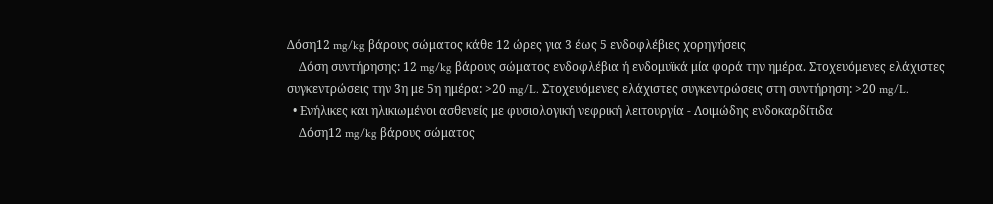Δόση12 mg/kg βάρους σώματος κάθε 12 ώρες για 3 έως 5 ενδοφλέβιες χορηγήσεις
    Δόση συντήρησης: 12 mg/kg βάρους σώματος ενδοφλέβια ή ενδομυϊκά μία φορά την ημέρα. Στοχευόμενες ελάχιστες συγκεντρώσεις την 3η με 5η ημέρα: >20 mg/L. Στοχευόμενες ελάχιστες συγκεντρώσεις στη συντήρηση: >20 mg/L.
  • Ενήλικες και ηλικιωμένοι ασθενείς με φυσιολογική νεφρική λειτουργία - Λοιμώδης ενδοκαρδίτιδα
    Δόση12 mg/kg βάρους σώματος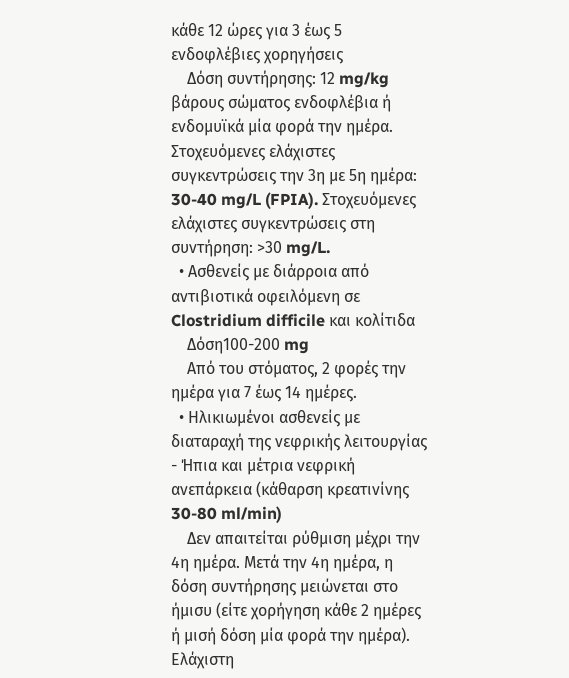κάθε 12 ώρες για 3 έως 5 ενδοφλέβιες χορηγήσεις
    Δόση συντήρησης: 12 mg/kg βάρους σώματος ενδοφλέβια ή ενδομυϊκά μία φορά την ημέρα. Στοχευόμενες ελάχιστες συγκεντρώσεις την 3η με 5η ημέρα: 30-40 mg/L (FPIA). Στοχευόμενες ελάχιστες συγκεντρώσεις στη συντήρηση: >30 mg/L.
  • Ασθενείς με διάρροια από αντιβιοτικά οφειλόμενη σε Clostridium difficile και κολίτιδα
    Δόση100-200 mg
    Από του στόματος, 2 φορές την ημέρα για 7 έως 14 ημέρες.
  • Ηλικιωμένοι ασθενείς με διαταραχή της νεφρικής λειτουργίας - Ήπια και μέτρια νεφρική ανεπάρκεια (κάθαρση κρεατινίνης 30-80 ml/min)
    Δεν απαιτείται ρύθμιση μέχρι την 4η ημέρα. Μετά την 4η ημέρα, η δόση συντήρησης μειώνεται στο ήμισυ (είτε χορήγηση κάθε 2 ημέρες ή μισή δόση μία φορά την ημέρα). Ελάχιστη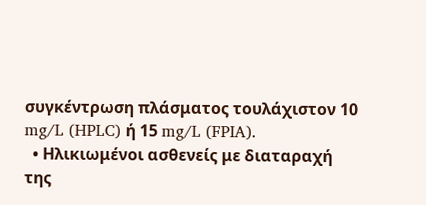συγκέντρωση πλάσματος τουλάχιστον 10 mg/L (HPLC) ή 15 mg/L (FPIA).
  • Ηλικιωμένοι ασθενείς με διαταραχή της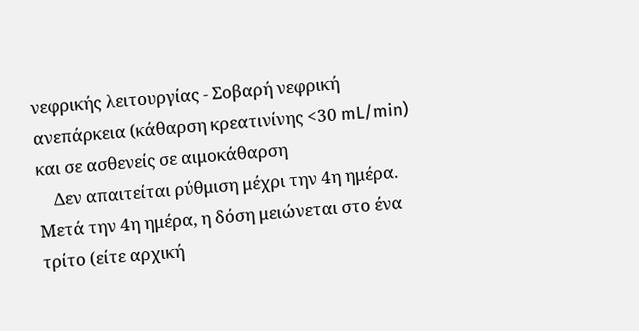νεφρικής λειτουργίας - Σοβαρή νεφρική ανεπάρκεια (κάθαρση κρεατινίνης <30 mL/min) και σε ασθενείς σε αιμοκάθαρση
    Δεν απαιτείται ρύθμιση μέχρι την 4η ημέρα. Μετά την 4η ημέρα, η δόση μειώνεται στο ένα τρίτο (είτε αρχική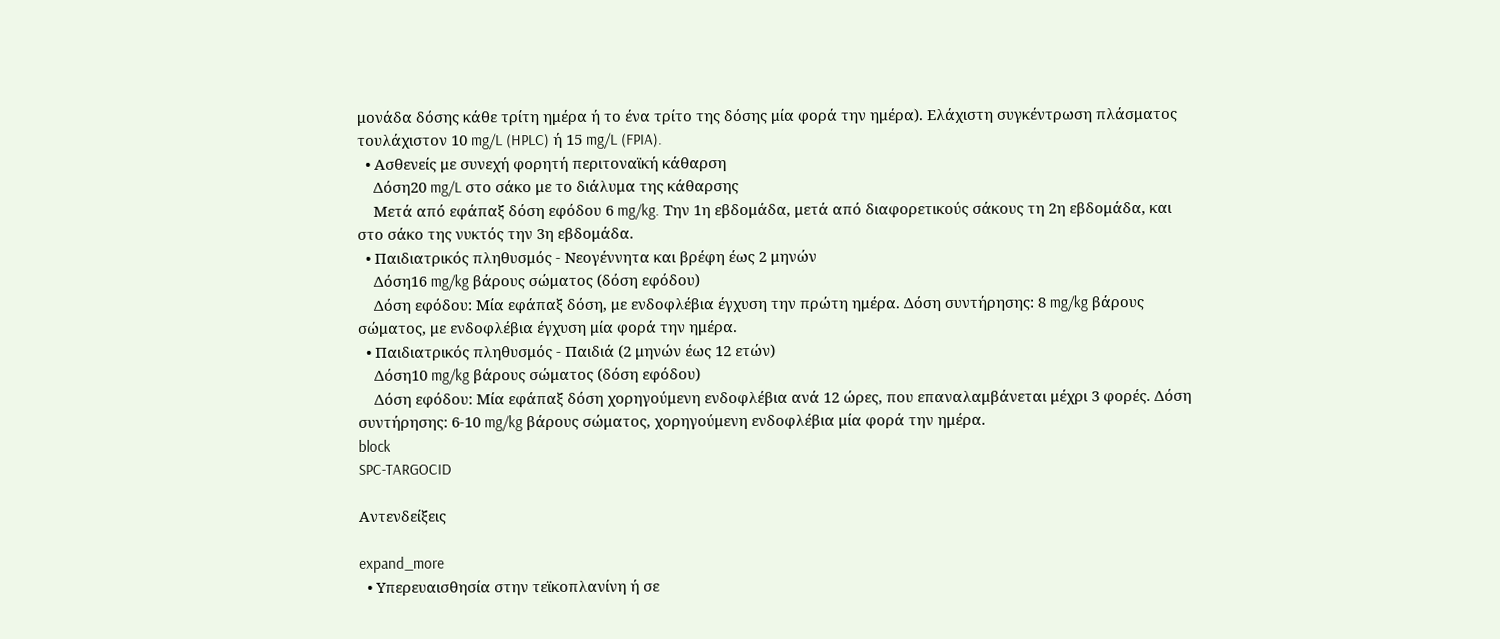μονάδα δόσης κάθε τρίτη ημέρα ή το ένα τρίτο της δόσης μία φορά την ημέρα). Ελάχιστη συγκέντρωση πλάσματος τουλάχιστον 10 mg/L (HPLC) ή 15 mg/L (FPIA).
  • Ασθενείς με συνεχή φορητή περιτοναϊκή κάθαρση
    Δόση20 mg/L στο σάκο με το διάλυμα της κάθαρσης
    Μετά από εφάπαξ δόση εφόδου 6 mg/kg. Την 1η εβδομάδα, μετά από διαφορετικούς σάκους τη 2η εβδομάδα, και στο σάκο της νυκτός την 3η εβδομάδα.
  • Παιδιατρικός πληθυσμός - Νεογέννητα και βρέφη έως 2 μηνών
    Δόση16 mg/kg βάρους σώματος (δόση εφόδου)
    Δόση εφόδου: Μία εφάπαξ δόση, με ενδοφλέβια έγχυση την πρώτη ημέρα. Δόση συντήρησης: 8 mg/kg βάρους σώματος, με ενδοφλέβια έγχυση μία φορά την ημέρα.
  • Παιδιατρικός πληθυσμός - Παιδιά (2 μηνών έως 12 ετών)
    Δόση10 mg/kg βάρους σώματος (δόση εφόδου)
    Δόση εφόδου: Μία εφάπαξ δόση χορηγούμενη ενδοφλέβια ανά 12 ώρες, που επαναλαμβάνεται μέχρι 3 φορές. Δόση συντήρησης: 6-10 mg/kg βάρους σώματος, χορηγούμενη ενδοφλέβια μία φορά την ημέρα.
block
SPC-TARGOCID

Αντενδείξεις

expand_more
  • Υπερευαισθησία στην τεϊκοπλανίνη ή σε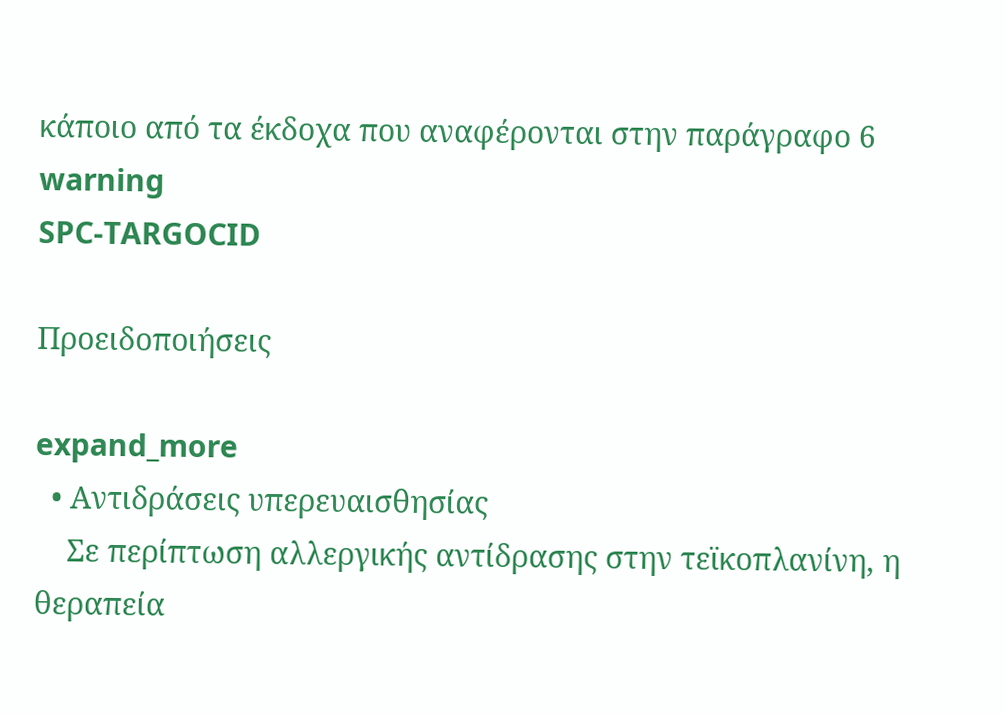κάποιο από τα έκδοχα που αναφέρονται στην παράγραφο 6
warning
SPC-TARGOCID

Προειδοποιήσεις

expand_more
  • Αντιδράσεις υπερευαισθησίας
    Σε περίπτωση αλλεργικής αντίδρασης στην τεϊκοπλανίνη, η θεραπεία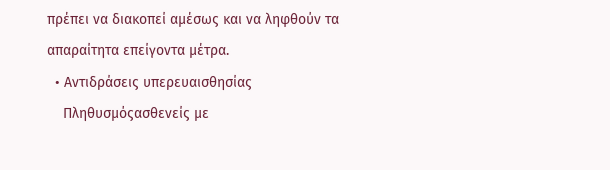πρέπει να διακοπεί αμέσως και να ληφθούν τα απαραίτητα επείγοντα μέτρα.
  • Αντιδράσεις υπερευαισθησίας
    Πληθυσμόςασθενείς με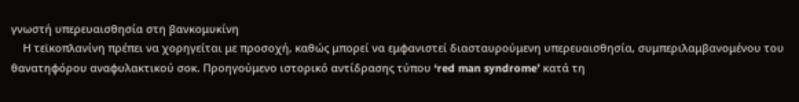γνωστή υπερευαισθησία στη βανκομυκίνη
    Η τεϊκοπλανίνη πρέπει να χορηγείται με προσοχή, καθώς μπορεί να εμφανιστεί διασταυρούμενη υπερευαισθησία, συμπεριλαμβανομένου του θανατηφόρου αναφυλακτικού σοκ. Προηγούμενο ιστορικό αντίδρασης τύπου ‘red man syndrome’ κατά τη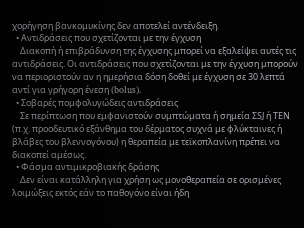χορήγηση βανκομυκίνης δεν αποτελεί αντένδειξη.
  • Αντιδράσεις που σχετίζονται με την έγχυση
    Διακοπή ή επιβράδυνση της έγχυσης μπορεί να εξαλείψει αυτές τις αντιδράσεις. Οι αντιδράσεις που σχετίζονται με την έγχυση μπορούν να περιοριστούν αν η ημερήσια δόση δοθεί με έγχυση σε 30 λεπτά αντί για γρήγορη ένεση (bolus).
  • Σοβαρές πομφολυγώδεις αντιδράσεις
    Σε περίπτωση που εμφανιστούν συμπτώματα ή σημεία ΣSJ ή ΤΕΝ (π.χ. προοδευτικό εξάνθημα του δέρματος συχνά με φλύκταινες ή βλάβες του βλεννογόνου) η θεραπεία με τεϊκοπλανίνη πρέπει να διακοπεί αμέσως.
  • Φάσμα αντιμικροβιακής δράσης
    Δεν είναι κατάλληλη για χρήση ως μονοθεραπεία σε ορισμένες λοιμώξεις εκτός εάν το παθογόνο είναι ήδη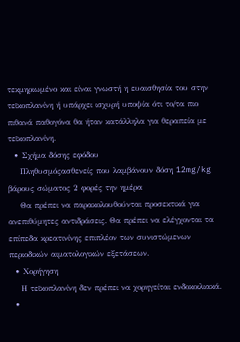τεκμηριωμένο και είναι γνωστή η ευαισθησία του στην τεϊκοπλανίνη ή υπάρχει ισχυρή υποψία ότι το/τα πιο πιθανά παθογόνα θα ήταν κατάλληλα για θεραπεία με τεϊκοπλανίνη.
  • Σχήμα δόσης εφόδου
    Πληθυσμόςασθενείς που λαμβάνουν δόση 12mg/kg βάρους σώματος 2 φορές την ημέρα
    Θα πρέπει να παρακολουθούνται προσεκτικά για ανεπιθύμητες αντιδράσεις. Θα πρέπει να ελέγχονται τα επίπεδα κρεατινίνης επιπλέον των συνιστώμενων περιοδικών αιματολογικών εξετάσεων.
  • Χορήγηση
    Η τεϊκοπλανίνη δεν πρέπει να χορηγείται ενδοκοιλιακά.
  •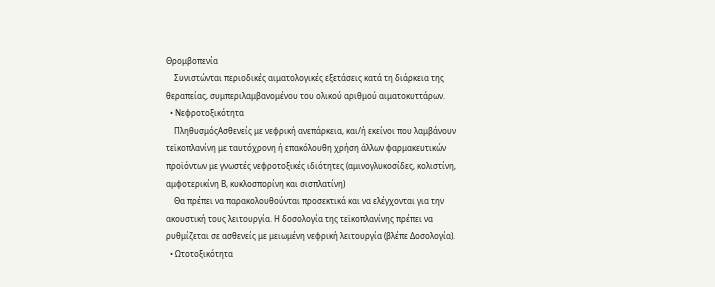Θρομβοπενία
    Συνιστώνται περιοδικές αιματολογικές εξετάσεις κατά τη διάρκεια της θεραπείας, συμπεριλαμβανομένου του ολικού αριθμού αιματοκυττάρων.
  • Νεφροτοξικότητα
    ΠληθυσμόςΑσθενείς με νεφρική ανεπάρκεια, και/ή εκείνοι που λαμβάνουν τεϊκοπλανίνη με ταυτόχρονη ή επακόλουθη χρήση άλλων φαρμακευτικών προϊόντων με γνωστές νεφροτοξικές ιδιότητες (αμινογλυκοσίδες, κολιστίνη, αμφοτερικίνη Β, κυκλοσπορίνη και σισπλατίνη)
    Θα πρέπει να παρακολουθούνται προσεκτικά και να ελέγχονται για την ακουστική τους λειτουργία. Η δοσολογία της τεϊκοπλανίνης πρέπει να ρυθμίζεται σε ασθενείς με μειωμένη νεφρική λειτουργία (βλέπε Δοσολογία).
  • Ωτοτοξικότητα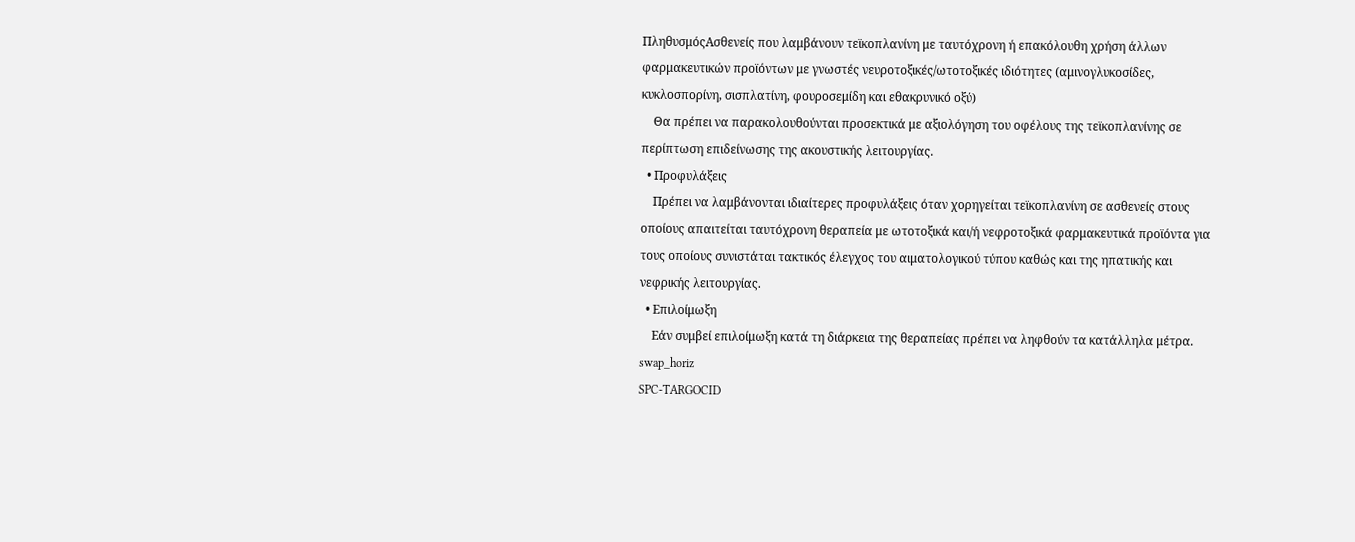ΠληθυσμόςΑσθενείς που λαμβάνουν τεϊκοπλανίνη με ταυτόχρονη ή επακόλουθη χρήση άλλων φαρμακευτικών προϊόντων με γνωστές νευροτοξικές/ωτοτοξικές ιδιότητες (αμινογλυκοσίδες, κυκλοσπορίνη, σισπλατίνη, φουροσεμίδη και εθακρυνικό οξύ)
    Θα πρέπει να παρακολουθούνται προσεκτικά με αξιολόγηση του οφέλους της τεϊκοπλανίνης σε περίπτωση επιδείνωσης της ακουστικής λειτουργίας.
  • Προφυλάξεις
    Πρέπει να λαμβάνονται ιδιαίτερες προφυλάξεις όταν χορηγείται τεϊκοπλανίνη σε ασθενείς στους οποίους απαιτείται ταυτόχρονη θεραπεία με ωτοτοξικά και/ή νεφροτοξικά φαρμακευτικά προϊόντα για τους οποίους συνιστάται τακτικός έλεγχος του αιματολογικού τύπου καθώς και της ηπατικής και νεφρικής λειτουργίας.
  • Επιλοίμωξη
    Εάν συμβεί επιλοίμωξη κατά τη διάρκεια της θεραπείας πρέπει να ληφθούν τα κατάλληλα μέτρα.
swap_horiz
SPC-TARGOCID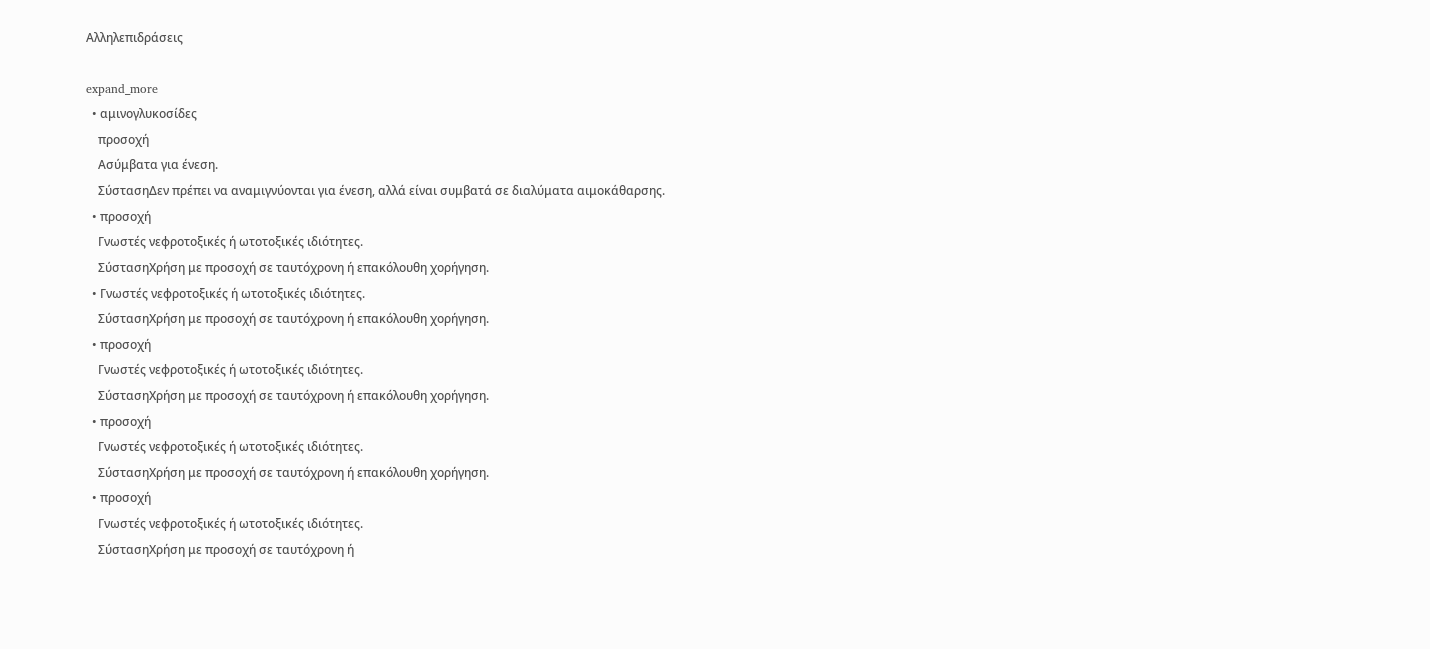Αλληλεπιδράσεις

expand_more
  • αμινογλυκοσίδες
    προσοχή
    Ασύμβατα για ένεση.
    ΣύστασηΔεν πρέπει να αναμιγνύονται για ένεση, αλλά είναι συμβατά σε διαλύματα αιμοκάθαρσης.
  • προσοχή
    Γνωστές νεφροτοξικές ή ωτοτοξικές ιδιότητες.
    ΣύστασηΧρήση με προσοχή σε ταυτόχρονη ή επακόλουθη χορήγηση.
  • Γνωστές νεφροτοξικές ή ωτοτοξικές ιδιότητες.
    ΣύστασηΧρήση με προσοχή σε ταυτόχρονη ή επακόλουθη χορήγηση.
  • προσοχή
    Γνωστές νεφροτοξικές ή ωτοτοξικές ιδιότητες.
    ΣύστασηΧρήση με προσοχή σε ταυτόχρονη ή επακόλουθη χορήγηση.
  • προσοχή
    Γνωστές νεφροτοξικές ή ωτοτοξικές ιδιότητες.
    ΣύστασηΧρήση με προσοχή σε ταυτόχρονη ή επακόλουθη χορήγηση.
  • προσοχή
    Γνωστές νεφροτοξικές ή ωτοτοξικές ιδιότητες.
    ΣύστασηΧρήση με προσοχή σε ταυτόχρονη ή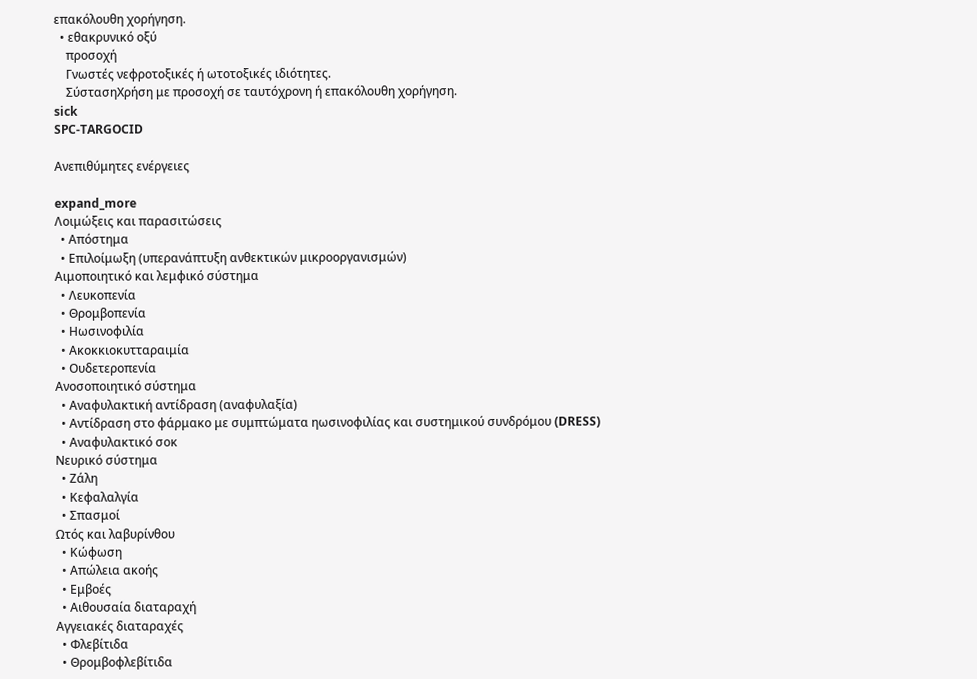επακόλουθη χορήγηση.
  • εθακρυνικό οξύ
    προσοχή
    Γνωστές νεφροτοξικές ή ωτοτοξικές ιδιότητες.
    ΣύστασηΧρήση με προσοχή σε ταυτόχρονη ή επακόλουθη χορήγηση.
sick
SPC-TARGOCID

Ανεπιθύμητες ενέργειες

expand_more
Λοιμώξεις και παρασιτώσεις
  • Απόστημα
  • Επιλοίμωξη (υπερανάπτυξη ανθεκτικών μικροοργανισμών)
Αιμοποιητικό και λεμφικό σύστημα
  • Λευκοπενία
  • Θρομβοπενία
  • Ηωσινοφιλία
  • Ακοκκιοκυτταραιμία
  • Ουδετεροπενία
Ανοσοποιητικό σύστημα
  • Αναφυλακτική αντίδραση (αναφυλαξία)
  • Αντίδραση στο φάρμακο με συμπτώματα ηωσινοφιλίας και συστημικού συνδρόμου (DRESS)
  • Αναφυλακτικό σοκ
Νευρικό σύστημα
  • Ζάλη
  • Κεφαλαλγία
  • Σπασμοί
Ωτός και λαβυρίνθου
  • Κώφωση
  • Απώλεια ακοής
  • Εμβοές
  • Αιθουσαία διαταραχή
Αγγειακές διαταραχές
  • Φλεβίτιδα
  • Θρομβοφλεβίτιδα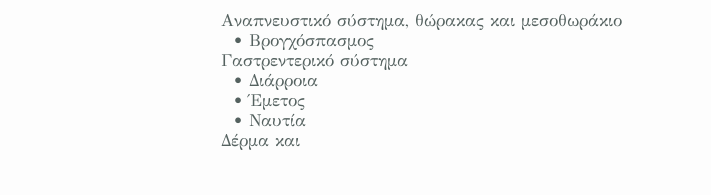Αναπνευστικό σύστημα, θώρακας και μεσοθωράκιο
  • Βρογχόσπασμος
Γαστρεντερικό σύστημα
  • Διάρροια
  • Έμετος
  • Ναυτία
Δέρμα και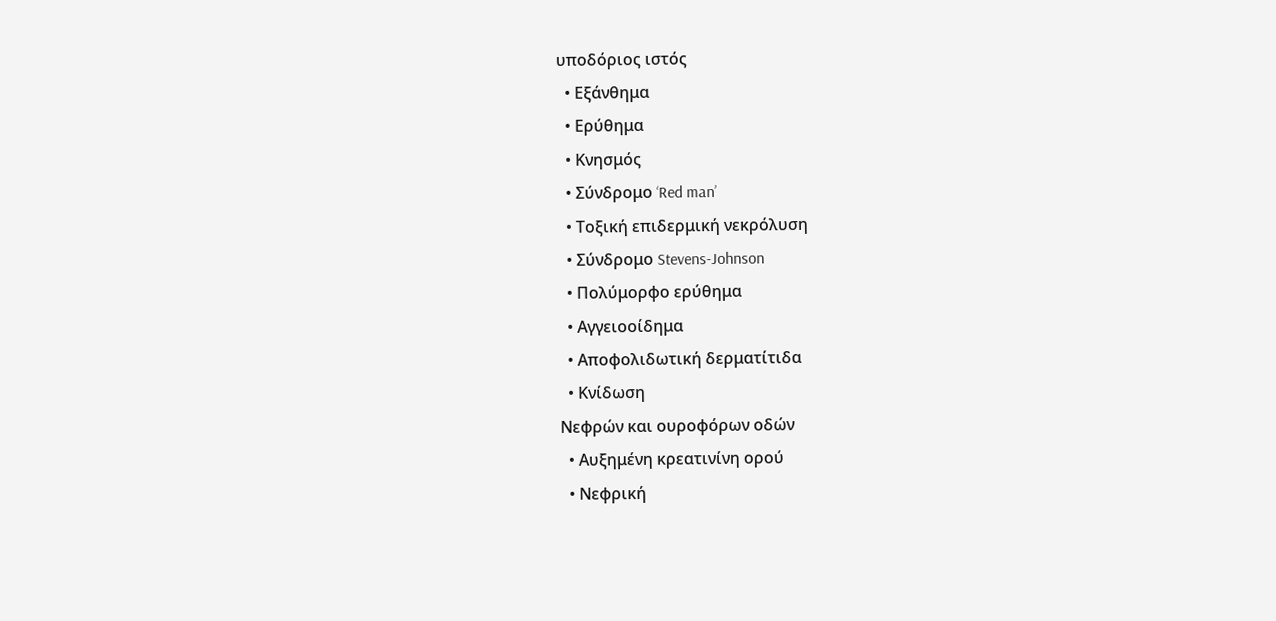υποδόριος ιστός
  • Εξάνθημα
  • Ερύθημα
  • Κνησμός
  • Σύνδρομο ‘Red man’
  • Τοξική επιδερμική νεκρόλυση
  • Σύνδρομο Stevens-Johnson
  • Πολύμορφο ερύθημα
  • Αγγειοοίδημα
  • Αποφολιδωτική δερματίτιδα
  • Κνίδωση
Νεφρών και ουροφόρων οδών
  • Αυξημένη κρεατινίνη ορού
  • Νεφρική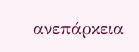ανεπάρκεια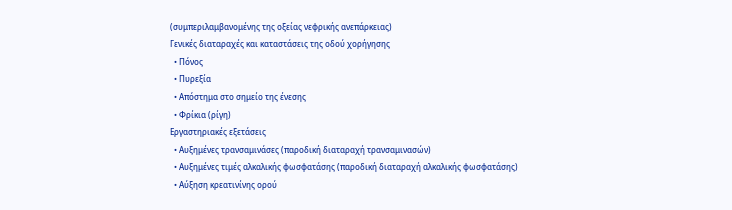(συμπεριλαμβανομένης της οξείας νεφρικής ανεπάρκειας)
Γενικές διαταραχές και καταστάσεις της οδού χορήγησης
  • Πόνος
  • Πυρεξία
  • Απόστημα στο σημείο της ένεσης
  • Φρίκια (ρίγη)
Εργαστηριακές εξετάσεις
  • Αυξημένες τρανσαμινάσες (παροδική διαταραχή τρανσαμινασών)
  • Αυξημένες τιμές αλκαλικής φωσφατάσης (παροδική διαταραχή αλκαλικής φωσφατάσης)
  • Αύξηση κρεατινίνης ορού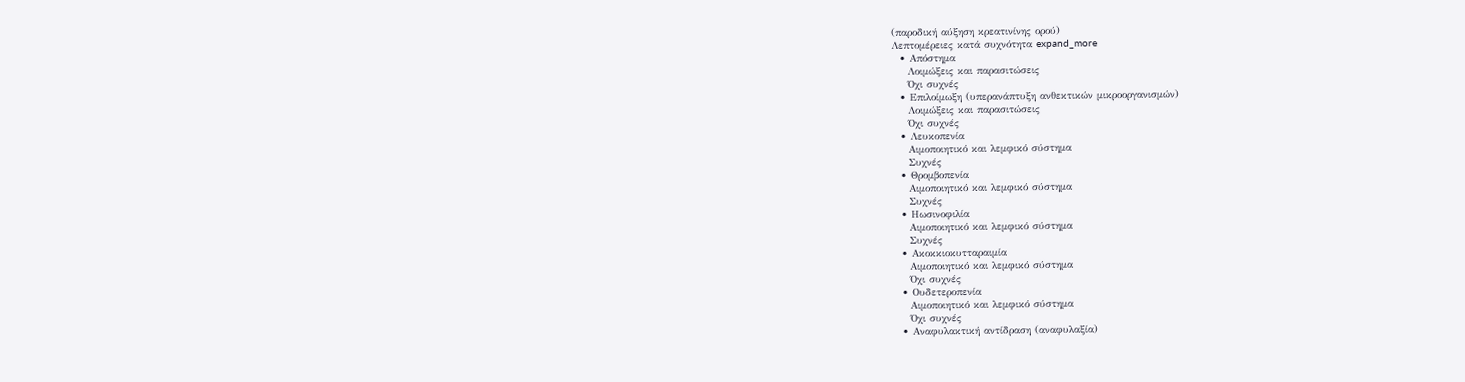(παροδική αύξηση κρεατινίνης ορού)
Λεπτομέρειες κατά συχνότητα expand_more
  • Απόστημα
    Λοιμώξεις και παρασιτώσεις
    Όχι συχνές
  • Επιλοίμωξη (υπερανάπτυξη ανθεκτικών μικροοργανισμών)
    Λοιμώξεις και παρασιτώσεις
    Όχι συχνές
  • Λευκοπενία
    Αιμοποιητικό και λεμφικό σύστημα
    Συχνές
  • Θρομβοπενία
    Αιμοποιητικό και λεμφικό σύστημα
    Συχνές
  • Ηωσινοφιλία
    Αιμοποιητικό και λεμφικό σύστημα
    Συχνές
  • Ακοκκιοκυτταραιμία
    Αιμοποιητικό και λεμφικό σύστημα
    Όχι συχνές
  • Ουδετεροπενία
    Αιμοποιητικό και λεμφικό σύστημα
    Όχι συχνές
  • Αναφυλακτική αντίδραση (αναφυλαξία)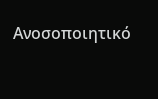Ανοσοποιητικό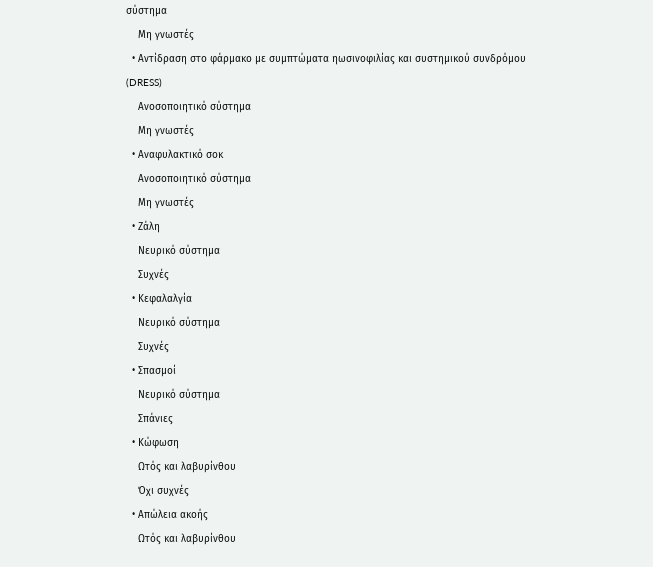σύστημα
    Μη γνωστές
  • Αντίδραση στο φάρμακο με συμπτώματα ηωσινοφιλίας και συστημικού συνδρόμου (DRESS)
    Ανοσοποιητικό σύστημα
    Μη γνωστές
  • Αναφυλακτικό σοκ
    Ανοσοποιητικό σύστημα
    Μη γνωστές
  • Ζάλη
    Νευρικό σύστημα
    Συχνές
  • Κεφαλαλγία
    Νευρικό σύστημα
    Συχνές
  • Σπασμοί
    Νευρικό σύστημα
    Σπάνιες
  • Κώφωση
    Ωτός και λαβυρίνθου
    Όχι συχνές
  • Απώλεια ακοής
    Ωτός και λαβυρίνθου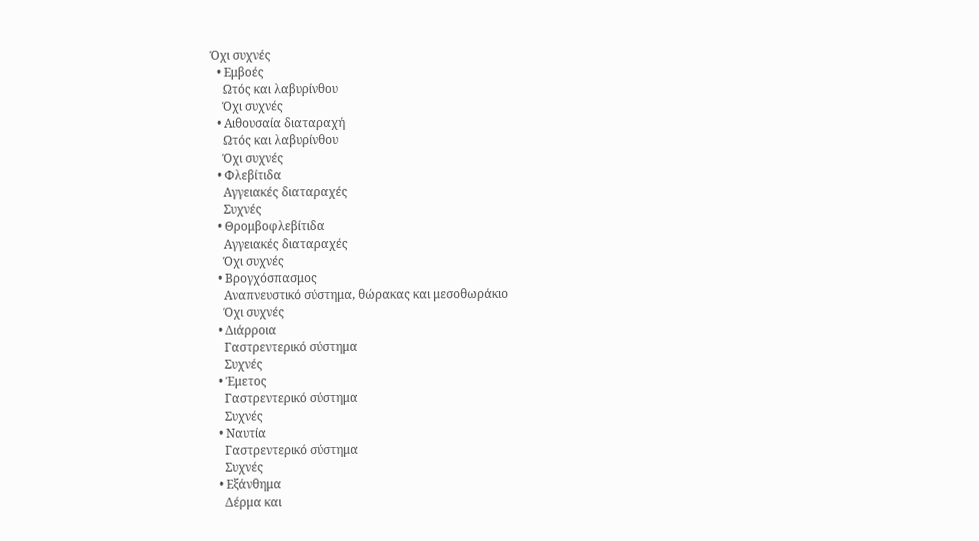Όχι συχνές
  • Εμβοές
    Ωτός και λαβυρίνθου
    Όχι συχνές
  • Αιθουσαία διαταραχή
    Ωτός και λαβυρίνθου
    Όχι συχνές
  • Φλεβίτιδα
    Αγγειακές διαταραχές
    Συχνές
  • Θρομβοφλεβίτιδα
    Αγγειακές διαταραχές
    Όχι συχνές
  • Βρογχόσπασμος
    Αναπνευστικό σύστημα, θώρακας και μεσοθωράκιο
    Όχι συχνές
  • Διάρροια
    Γαστρεντερικό σύστημα
    Συχνές
  • Έμετος
    Γαστρεντερικό σύστημα
    Συχνές
  • Ναυτία
    Γαστρεντερικό σύστημα
    Συχνές
  • Εξάνθημα
    Δέρμα και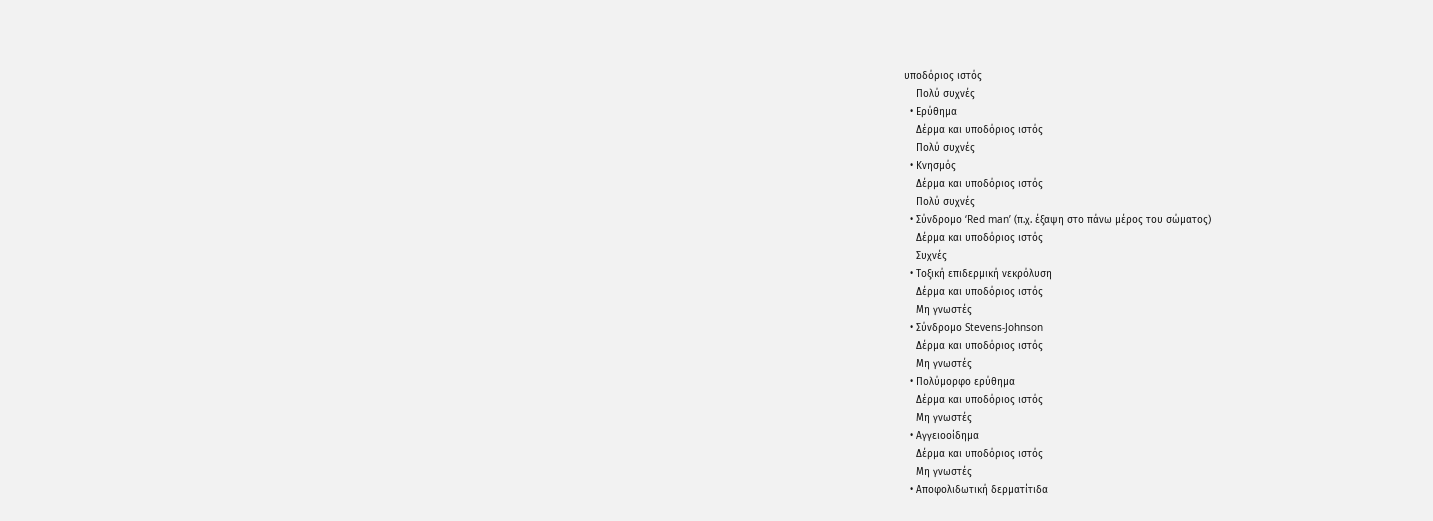υποδόριος ιστός
    Πολύ συχνές
  • Ερύθημα
    Δέρμα και υποδόριος ιστός
    Πολύ συχνές
  • Κνησμός
    Δέρμα και υποδόριος ιστός
    Πολύ συχνές
  • Σύνδρομο ‘Red man’ (π.χ. έξαψη στο πάνω μέρος του σώματος)
    Δέρμα και υποδόριος ιστός
    Συχνές
  • Τοξική επιδερμική νεκρόλυση
    Δέρμα και υποδόριος ιστός
    Μη γνωστές
  • Σύνδρομο Stevens-Johnson
    Δέρμα και υποδόριος ιστός
    Μη γνωστές
  • Πολύμορφο ερύθημα
    Δέρμα και υποδόριος ιστός
    Μη γνωστές
  • Αγγειοοίδημα
    Δέρμα και υποδόριος ιστός
    Μη γνωστές
  • Αποφολιδωτική δερματίτιδα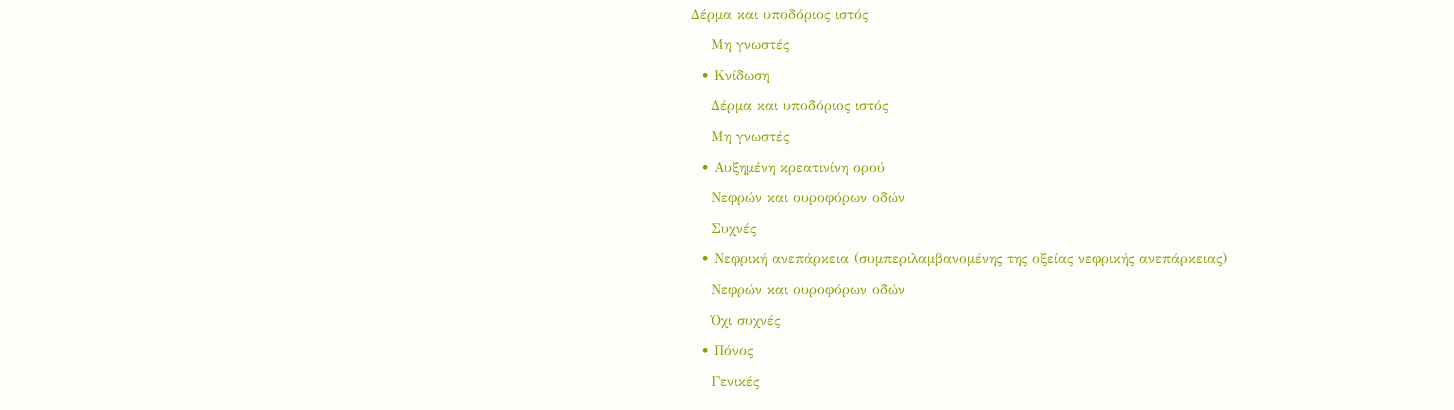Δέρμα και υποδόριος ιστός
    Μη γνωστές
  • Κνίδωση
    Δέρμα και υποδόριος ιστός
    Μη γνωστές
  • Αυξημένη κρεατινίνη ορού
    Νεφρών και ουροφόρων οδών
    Συχνές
  • Νεφρική ανεπάρκεια (συμπεριλαμβανομένης της οξείας νεφρικής ανεπάρκειας)
    Νεφρών και ουροφόρων οδών
    Όχι συχνές
  • Πόνος
    Γενικές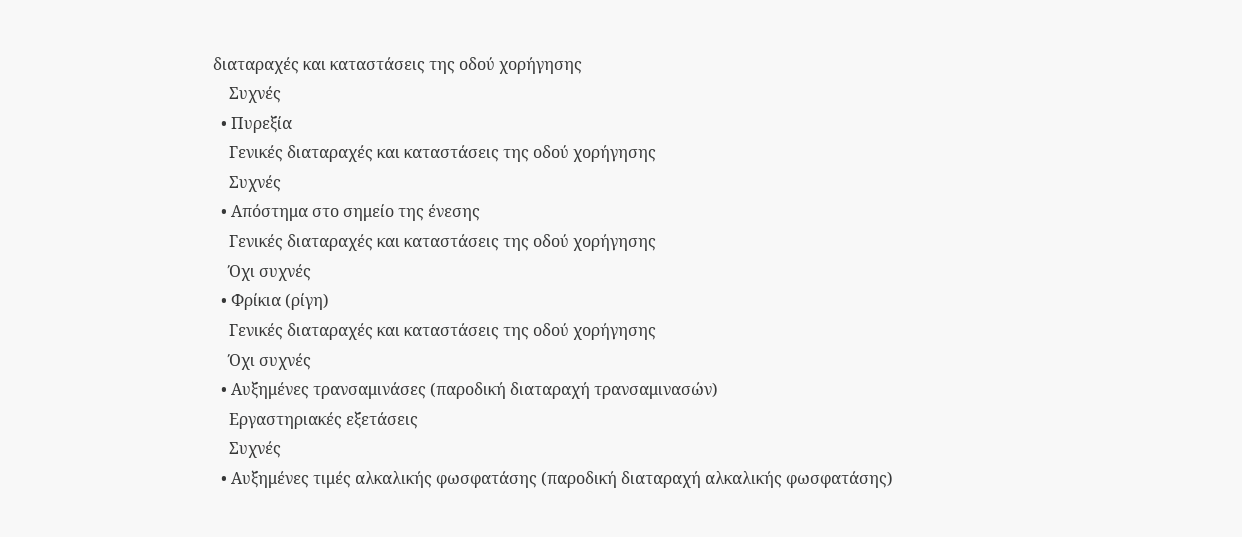διαταραχές και καταστάσεις της οδού χορήγησης
    Συχνές
  • Πυρεξία
    Γενικές διαταραχές και καταστάσεις της οδού χορήγησης
    Συχνές
  • Απόστημα στο σημείο της ένεσης
    Γενικές διαταραχές και καταστάσεις της οδού χορήγησης
    Όχι συχνές
  • Φρίκια (ρίγη)
    Γενικές διαταραχές και καταστάσεις της οδού χορήγησης
    Όχι συχνές
  • Αυξημένες τρανσαμινάσες (παροδική διαταραχή τρανσαμινασών)
    Εργαστηριακές εξετάσεις
    Συχνές
  • Αυξημένες τιμές αλκαλικής φωσφατάσης (παροδική διαταραχή αλκαλικής φωσφατάσης)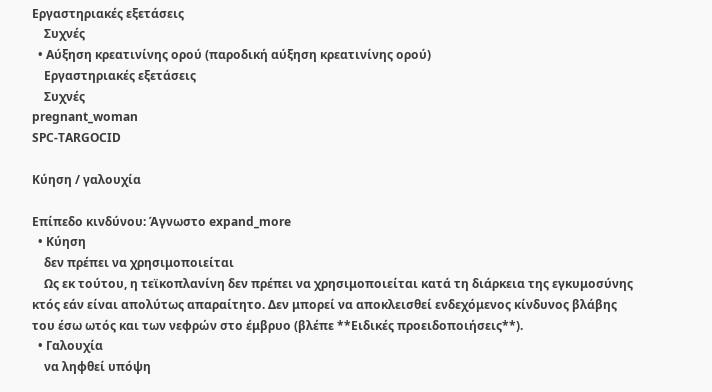Εργαστηριακές εξετάσεις
    Συχνές
  • Αύξηση κρεατινίνης ορού (παροδική αύξηση κρεατινίνης ορού)
    Εργαστηριακές εξετάσεις
    Συχνές
pregnant_woman
SPC-TARGOCID

Κύηση / γαλουχία

Επίπεδο κινδύνου: Άγνωστο expand_more
  • Κύηση
    δεν πρέπει να χρησιμοποιείται
    Ως εκ τούτου, η τεϊκοπλανίνη δεν πρέπει να χρησιμοποιείται κατά τη διάρκεια της εγκυμοσύνης κτός εάν είναι απολύτως απαραίτητο. Δεν μπορεί να αποκλεισθεί ενδεχόμενος κίνδυνος βλάβης του έσω ωτός και των νεφρών στο έμβρυο (βλέπε **Ειδικές προειδοποιήσεις**).
  • Γαλουχία
    να ληφθεί υπόψη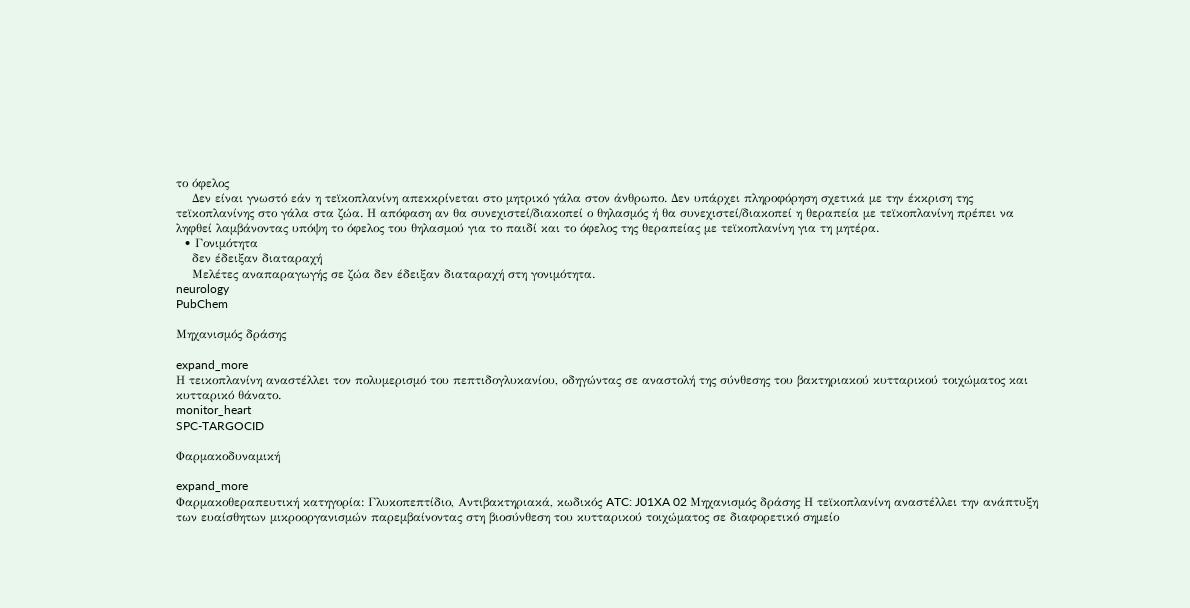το όφελος
    Δεν είναι γνωστό εάν η τεϊκοπλανίνη απεκκρίνεται στο μητρικό γάλα στον άνθρωπο. Δεν υπάρχει πληροφόρηση σχετικά με την έκκριση της τεϊκοπλανίνης στο γάλα στα ζώα. Η απόφαση αν θα συνεχιστεί/διακοπεί ο θηλασμός ή θα συνεχιστεί/διακοπεί η θεραπεία με τεϊκοπλανίνη πρέπει να ληφθεί λαμβάνοντας υπόψη το όφελος του θηλασμού για το παιδί και το όφελος της θεραπείας με τεϊκοπλανίνη για τη μητέρα.
  • Γονιμότητα
    δεν έδειξαν διαταραχή
    Μελέτες αναπαραγωγής σε ζώα δεν έδειξαν διαταραχή στη γονιμότητα.
neurology
PubChem

Μηχανισμός δράσης

expand_more
Η τεικοπλανίνη αναστέλλει τον πολυμερισμό του πεπτιδογλυκανίου, οδηγώντας σε αναστολή της σύνθεσης του βακτηριακού κυτταρικού τοιχώματος και κυτταρικό θάνατο.
monitor_heart
SPC-TARGOCID

Φαρμακοδυναμική

expand_more
Φαρμακοθεραπευτική κατηγορία: Γλυκοπεπτίδιο, Αντιβακτηριακά, κωδικός ATC: J01XA 02 Μηχανισμός δράσης Η τεϊκοπλανίνη αναστέλλει την ανάπτυξη των ευαίσθητων μικροοργανισμών παρεμβαίνοντας στη βιοσύνθεση του κυτταρικού τοιχώματος σε διαφορετικό σημείο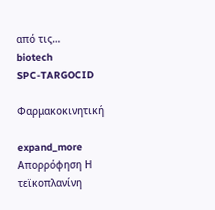από τις…
biotech
SPC-TARGOCID

Φαρμακοκινητική

expand_more
Απορρόφηση Η τεϊκοπλανίνη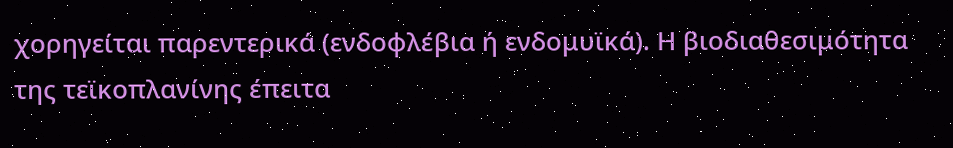χορηγείται παρεντερικά (ενδοφλέβια ή ενδομυϊκά). Η βιοδιαθεσιμότητα της τεϊκοπλανίνης έπειτα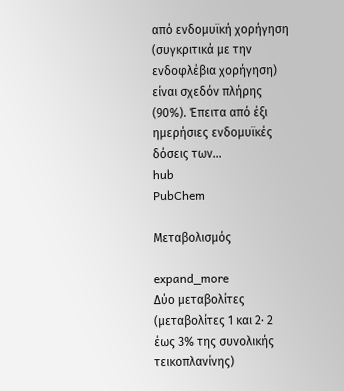από ενδομυϊκή χορήγηση (συγκριτικά με την ενδοφλέβια χορήγηση) είναι σχεδόν πλήρης (90%). Έπειτα από έξι ημερήσιες ενδομυϊκές δόσεις των…
hub
PubChem

Μεταβολισμός

expand_more
Δύο μεταβολίτες (μεταβολίτες 1 και 2· 2 έως 3% της συνολικής τεικοπλανίνης)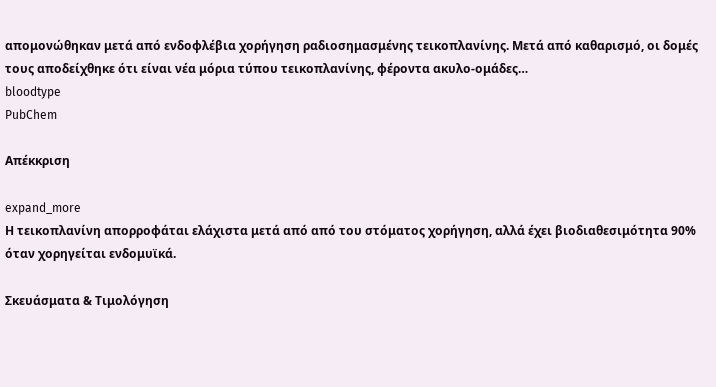απομονώθηκαν μετά από ενδοφλέβια χορήγηση ραδιοσημασμένης τεικοπλανίνης. Μετά από καθαρισμό, οι δομές τους αποδείχθηκε ότι είναι νέα μόρια τύπου τεικοπλανίνης, φέροντα ακυλο-ομάδες…
bloodtype
PubChem

Απέκκριση

expand_more
Η τεικοπλανίνη απορροφάται ελάχιστα μετά από από του στόματος χορήγηση, αλλά έχει βιοδιαθεσιμότητα 90% όταν χορηγείται ενδομυϊκά.

Σκευάσματα & Τιμολόγηση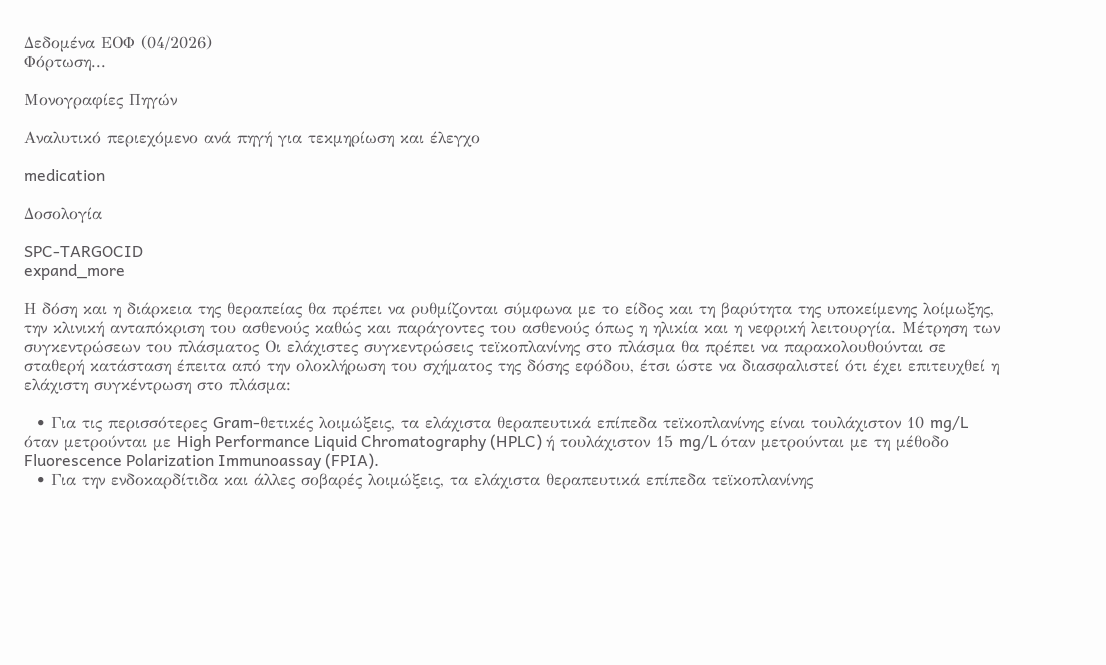Δεδομένα ΕΟΦ (04/2026)
Φόρτωση...

Μονογραφίες Πηγών

Αναλυτικό περιεχόμενο ανά πηγή για τεκμηρίωση και έλεγχο

medication

Δοσολογία

SPC-TARGOCID
expand_more

Η δόση και η διάρκεια της θεραπείας θα πρέπει να ρυθμίζονται σύμφωνα με το είδος και τη βαρύτητα της υποκείμενης λοίμωξης, την κλινική ανταπόκριση του ασθενούς καθώς και παράγοντες του ασθενούς όπως η ηλικία και η νεφρική λειτουργία. Μέτρηση των συγκεντρώσεων του πλάσματος Οι ελάχιστες συγκεντρώσεις τεϊκοπλανίνης στο πλάσμα θα πρέπει να παρακολουθούνται σε σταθερή κατάσταση έπειτα από την ολοκλήρωση του σχήματος της δόσης εφόδου, έτσι ώστε να διασφαλιστεί ότι έχει επιτευχθεί η ελάχιστη συγκέντρωση στο πλάσμα:

  • Για τις περισσότερες Gram-θετικές λοιμώξεις, τα ελάχιστα θεραπευτικά επίπεδα τεϊκοπλανίνης είναι τουλάχιστον 10 mg/L όταν μετρούνται με High Performance Liquid Chromatography (HPLC) ή τουλάχιστον 15 mg/L όταν μετρούνται με τη μέθοδο Fluorescence Polarization Immunoassay (FPIA).
  • Για την ενδοκαρδίτιδα και άλλες σοβαρές λοιμώξεις, τα ελάχιστα θεραπευτικά επίπεδα τεϊκοπλανίνης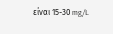είναι 15-30 mg/L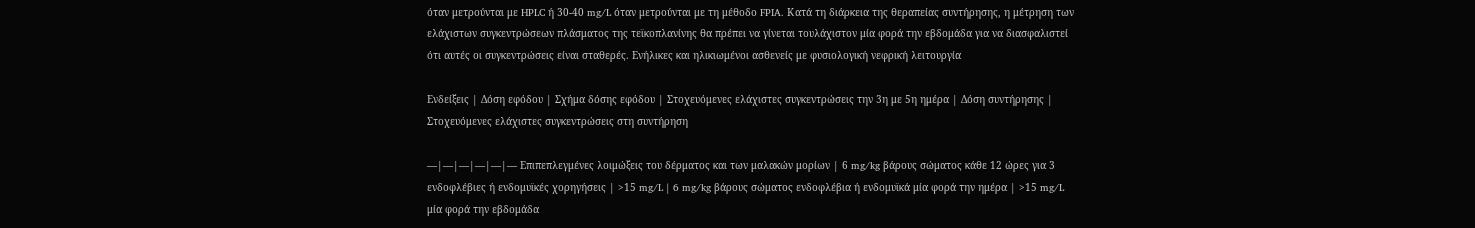όταν μετρούνται με HPLC ή 30-40 mg/L όταν μετρούνται με τη μέθοδο FPIA. Κατά τη διάρκεια της θεραπείας συντήρησης, η μέτρηση των ελάχιστων συγκεντρώσεων πλάσματος της τεϊκοπλανίνης θα πρέπει να γίνεται τουλάχιστον μία φορά την εβδομάδα για να διασφαλιστεί ότι αυτές οι συγκεντρώσεις είναι σταθερές. Ενήλικες και ηλικιωμένοι ασθενείς με φυσιολογική νεφρική λειτουργία

Ενδείξεις | Δόση εφόδου | Σχήμα δόσης εφόδου | Στοχευόμενες ελάχιστες συγκεντρώσεις την 3η με 5η ημέρα | Δόση συντήρησης | Στοχευόμενες ελάχιστες συγκεντρώσεις στη συντήρηση

—|—|—|—|—|— Επιπεπλεγμένες λοιμώξεις του δέρματος και των μαλακών μορίων | 6 mg/kg βάρους σώματος κάθε 12 ώρες για 3 ενδοφλέβιες ή ενδομυϊκές χορηγήσεις | >15 mg/L | 6 mg/kg βάρους σώματος ενδοφλέβια ή ενδομυϊκά μία φορά την ημέρα | >15 mg/L μία φορά την εβδομάδα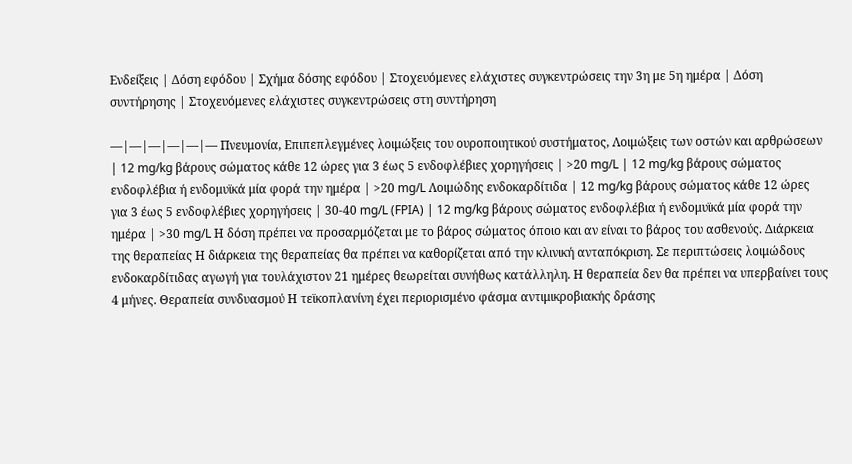Ενδείξεις | Δόση εφόδου | Σχήμα δόσης εφόδου | Στοχευόμενες ελάχιστες συγκεντρώσεις την 3η με 5η ημέρα | Δόση συντήρησης | Στοχευόμενες ελάχιστες συγκεντρώσεις στη συντήρηση

—|—|—|—|—|— Πνευμονία, Επιπεπλεγμένες λοιμώξεις του ουροποιητικού συστήματος, Λοιμώξεις των οστών και αρθρώσεων | 12 mg/kg βάρους σώματος κάθε 12 ώρες για 3 έως 5 ενδοφλέβιες χορηγήσεις | >20 mg/L | 12 mg/kg βάρους σώματος ενδοφλέβια ή ενδομυϊκά μία φορά την ημέρα | >20 mg/L Λοιμώδης ενδοκαρδίτιδα | 12 mg/kg βάρους σώματος κάθε 12 ώρες για 3 έως 5 ενδοφλέβιες χορηγήσεις | 30-40 mg/L (FPIA) | 12 mg/kg βάρους σώματος ενδοφλέβια ή ενδομυϊκά μία φορά την ημέρα | >30 mg/L Η δόση πρέπει να προσαρμόζεται με το βάρος σώματος όποιο και αν είναι το βάρος του ασθενούς. Διάρκεια της θεραπείας Η διάρκεια της θεραπείας θα πρέπει να καθορίζεται από την κλινική ανταπόκριση. Σε περιπτώσεις λοιμώδους ενδοκαρδίτιδας αγωγή για τουλάχιστον 21 ημέρες θεωρείται συνήθως κατάλληλη. Η θεραπεία δεν θα πρέπει να υπερβαίνει τους 4 μήνες. Θεραπεία συνδυασμού Η τεϊκοπλανίνη έχει περιορισμένο φάσμα αντιμικροβιακής δράσης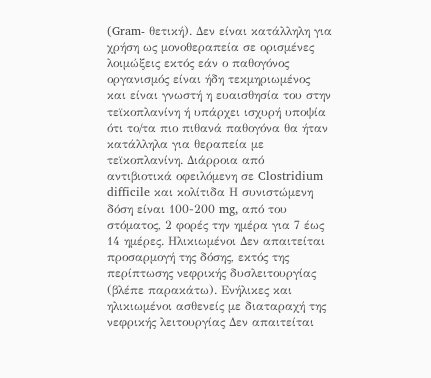(Gram- θετική). Δεν είναι κατάλληλη για χρήση ως μονοθεραπεία σε ορισμένες λοιμώξεις εκτός εάν ο παθογόνος οργανισμός είναι ήδη τεκμηριωμένος και είναι γνωστή η ευαισθησία του στην τεϊκοπλανίνη ή υπάρχει ισχυρή υποψία ότι το/τα πιο πιθανά παθογόνα θα ήταν κατάλληλα για θεραπεία με τεϊκοπλανίνη. Διάρροια από αντιβιοτικά οφειλόμενη σε Clostridium difficile και κολίτιδα Η συνιστώμενη δόση είναι 100-200 mg, από του στόματος, 2 φορές την ημέρα για 7 έως 14 ημέρες. Ηλικιωμένοι Δεν απαιτείται προσαρμογή της δόσης, εκτός της περίπτωσης νεφρικής δυσλειτουργίας (βλέπε παρακάτω). Ενήλικες και ηλικιωμένοι ασθενείς με διαταραχή της νεφρικής λειτουργίας Δεν απαιτείται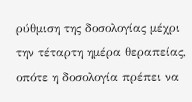ρύθμιση της δοσολογίας μέχρι την τέταρτη ημέρα θεραπείας, οπότε η δοσολογία πρέπει να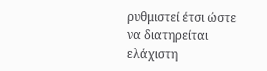ρυθμιστεί έτσι ώστε να διατηρείται ελάχιστη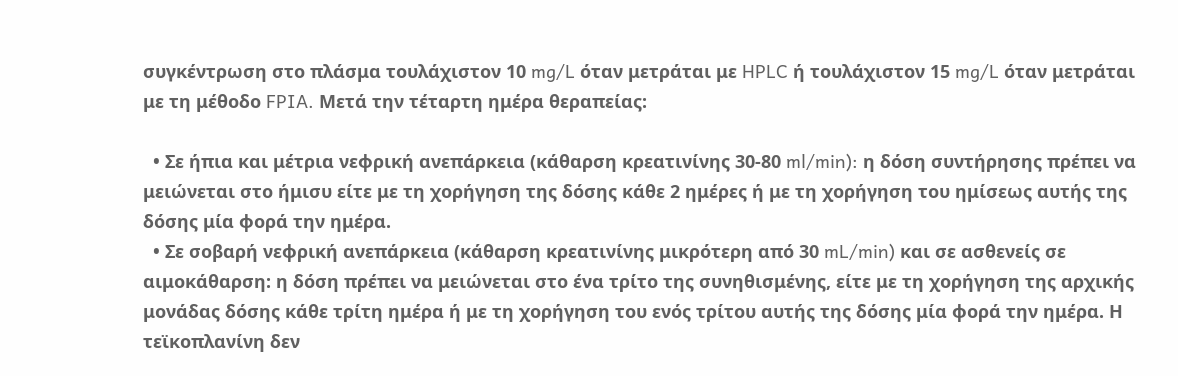συγκέντρωση στο πλάσμα τουλάχιστον 10 mg/L όταν μετράται με HPLC ή τουλάχιστον 15 mg/L όταν μετράται με τη μέθοδο FPIA. Μετά την τέταρτη ημέρα θεραπείας:

  • Σε ήπια και μέτρια νεφρική ανεπάρκεια (κάθαρση κρεατινίνης 30-80 ml/min): η δόση συντήρησης πρέπει να μειώνεται στο ήμισυ είτε με τη χορήγηση της δόσης κάθε 2 ημέρες ή με τη χορήγηση του ημίσεως αυτής της δόσης μία φορά την ημέρα.
  • Σε σοβαρή νεφρική ανεπάρκεια (κάθαρση κρεατινίνης μικρότερη από 30 mL/min) και σε ασθενείς σε αιμοκάθαρση: η δόση πρέπει να μειώνεται στο ένα τρίτο της συνηθισμένης, είτε με τη χορήγηση της αρχικής μονάδας δόσης κάθε τρίτη ημέρα ή με τη χορήγηση του ενός τρίτου αυτής της δόσης μία φορά την ημέρα. Η τεϊκοπλανίνη δεν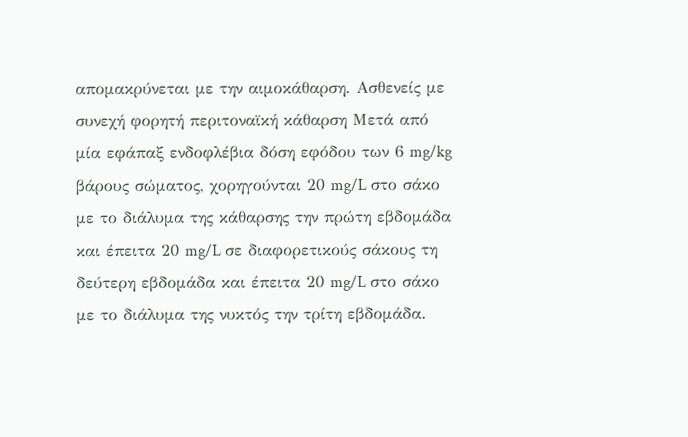απομακρύνεται με την αιμοκάθαρση. Ασθενείς με συνεχή φορητή περιτοναϊκή κάθαρση Μετά από μία εφάπαξ ενδοφλέβια δόση εφόδου των 6 mg/kg βάρους σώματος, χορηγούνται 20 mg/L στο σάκο με το διάλυμα της κάθαρσης την πρώτη εβδομάδα και έπειτα 20 mg/L σε διαφορετικούς σάκους τη δεύτερη εβδομάδα και έπειτα 20 mg/L στο σάκο με το διάλυμα της νυκτός την τρίτη εβδομάδα.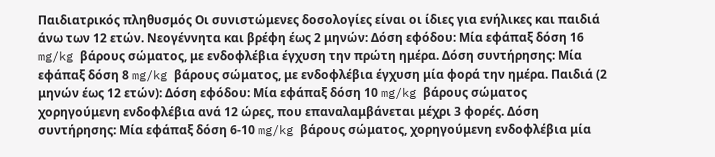Παιδιατρικός πληθυσμός Οι συνιστώμενες δοσολογίες είναι οι ίδιες για ενήλικες και παιδιά άνω των 12 ετών. Νεογέννητα και βρέφη έως 2 μηνών: Δόση εφόδου: Μία εφάπαξ δόση 16 mg/kg βάρους σώματος, με ενδοφλέβια έγχυση την πρώτη ημέρα. Δόση συντήρησης: Μία εφάπαξ δόση 8 mg/kg βάρους σώματος, με ενδοφλέβια έγχυση μία φορά την ημέρα. Παιδιά (2 μηνών έως 12 ετών): Δόση εφόδου: Μία εφάπαξ δόση 10 mg/kg βάρους σώματος χορηγούμενη ενδοφλέβια ανά 12 ώρες, που επαναλαμβάνεται μέχρι 3 φορές. Δόση συντήρησης: Μία εφάπαξ δόση 6-10 mg/kg βάρους σώματος, χορηγούμενη ενδοφλέβια μία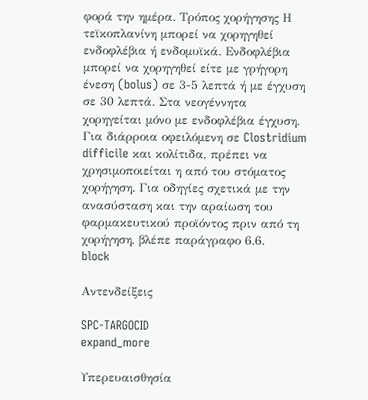φορά την ημέρα. Τρόπος χορήγησης Η τεϊκοπλανίνη μπορεί να χορηγηθεί ενδοφλέβια ή ενδομυϊκά. Ενδοφλέβια μπορεί να χορηγηθεί είτε με γρήγορη ένεση (bolus) σε 3-5 λεπτά ή με έγχυση σε 30 λεπτά. Στα νεογέννητα χορηγείται μόνο με ενδοφλέβια έγχυση. Για διάρροια οφειλόμενη σε Clostridium difficile και κολίτιδα, πρέπει να χρησιμοποιείται η από του στόματος χορήγηση. Για οδηγίες σχετικά με την ανασύσταση και την αραίωση του φαρμακευτικού προϊόντος πριν από τη χορήγηση, βλέπε παράγραφο 6.6.
block

Αντενδείξεις

SPC-TARGOCID
expand_more

Υπερευαισθησία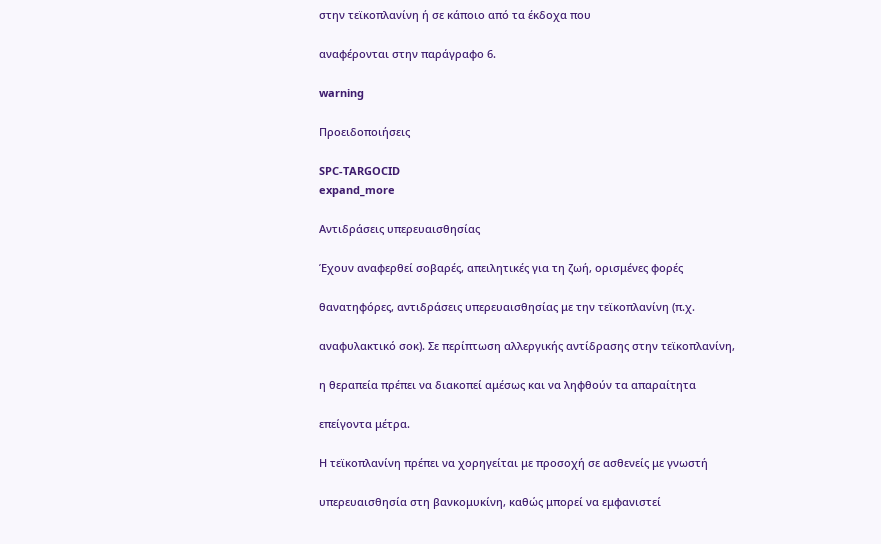στην τεϊκοπλανίνη ή σε κάποιο από τα έκδοχα που

αναφέρονται στην παράγραφο 6.

warning

Προειδοποιήσεις

SPC-TARGOCID
expand_more

Αντιδράσεις υπερευαισθησίας

Έχουν αναφερθεί σοβαρές, απειλητικές για τη ζωή, ορισμένες φορές

θανατηφόρες, αντιδράσεις υπερευαισθησίας με την τεϊκοπλανίνη (π.χ.

αναφυλακτικό σοκ). Σε περίπτωση αλλεργικής αντίδρασης στην τεϊκοπλανίνη,

η θεραπεία πρέπει να διακοπεί αμέσως και να ληφθούν τα απαραίτητα

επείγοντα μέτρα.

Η τεϊκοπλανίνη πρέπει να χορηγείται με προσοχή σε ασθενείς με γνωστή

υπερευαισθησία στη βανκομυκίνη, καθώς μπορεί να εμφανιστεί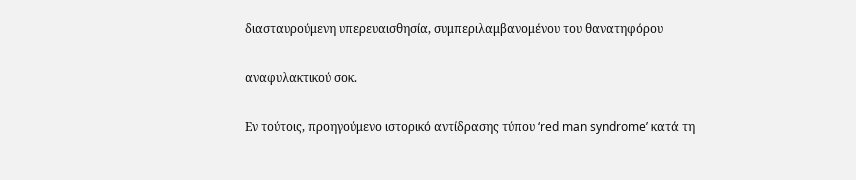διασταυρούμενη υπερευαισθησία, συμπεριλαμβανομένου του θανατηφόρου

αναφυλακτικού σοκ.

Εν τούτοις, προηγούμενο ιστορικό αντίδρασης τύπου ‘red man syndrome’ κατά τη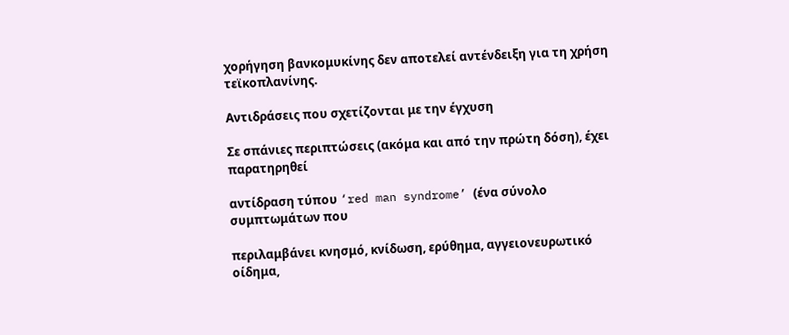χορήγηση βανκομυκίνης δεν αποτελεί αντένδειξη για τη χρήση τεϊκοπλανίνης.

Αντιδράσεις που σχετίζονται με την έγχυση

Σε σπάνιες περιπτώσεις (ακόμα και από την πρώτη δόση), έχει παρατηρηθεί

αντίδραση τύπου ‘red man syndrome’ (ένα σύνολο συμπτωμάτων που

περιλαμβάνει κνησμό, κνίδωση, ερύθημα, αγγειονευρωτικό οίδημα,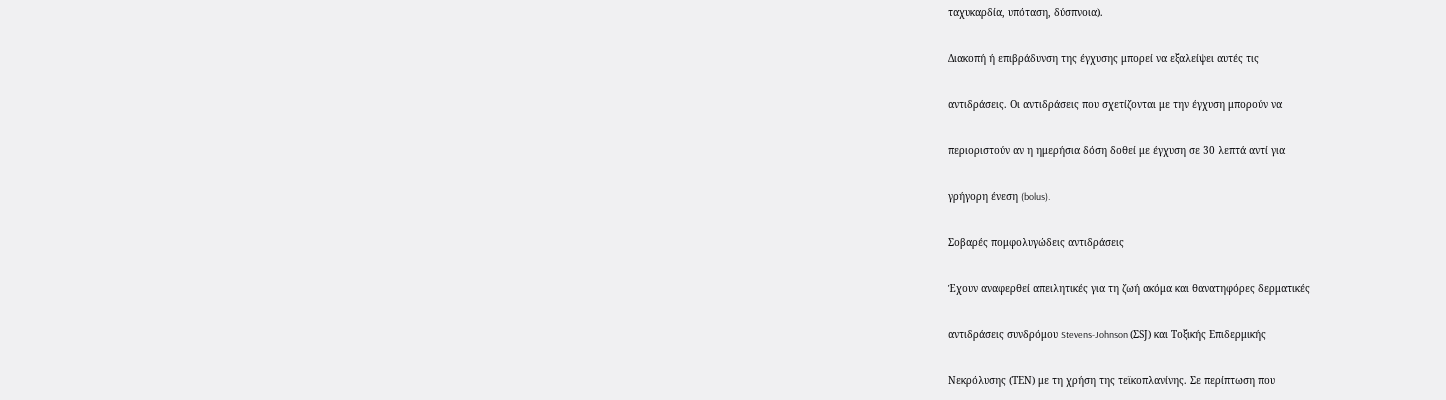ταχυκαρδία, υπόταση, δύσπνοια).

Διακοπή ή επιβράδυνση της έγχυσης μπορεί να εξαλείψει αυτές τις

αντιδράσεις. Οι αντιδράσεις που σχετίζονται με την έγχυση μπορούν να

περιοριστούν αν η ημερήσια δόση δοθεί με έγχυση σε 30 λεπτά αντί για

γρήγορη ένεση (bolus).

Σοβαρές πομφολυγώδεις αντιδράσεις

Έχουν αναφερθεί απειλητικές για τη ζωή ακόμα και θανατηφόρες δερματικές

αντιδράσεις συνδρόμου Stevens-Johnson (ΣSJ) και Τοξικής Επιδερμικής

Νεκρόλυσης (ΤΕΝ) με τη χρήση της τεϊκοπλανίνης. Σε περίπτωση που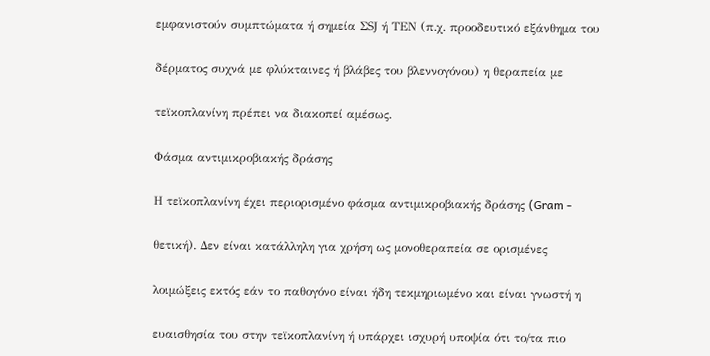εμφανιστούν συμπτώματα ή σημεία ΣSJ ή ΤΕΝ (π.χ. προοδευτικό εξάνθημα του

δέρματος συχνά με φλύκταινες ή βλάβες του βλεννογόνου) η θεραπεία με

τεϊκοπλανίνη πρέπει να διακοπεί αμέσως.

Φάσμα αντιμικροβιακής δράσης

Η τεϊκοπλανίνη έχει περιορισμένο φάσμα αντιμικροβιακής δράσης (Gram -

θετική). Δεν είναι κατάλληλη για χρήση ως μονοθεραπεία σε ορισμένες

λοιμώξεις εκτός εάν το παθογόνο είναι ήδη τεκμηριωμένο και είναι γνωστή η

ευαισθησία του στην τεϊκοπλανίνη ή υπάρχει ισχυρή υποψία ότι το/τα πιο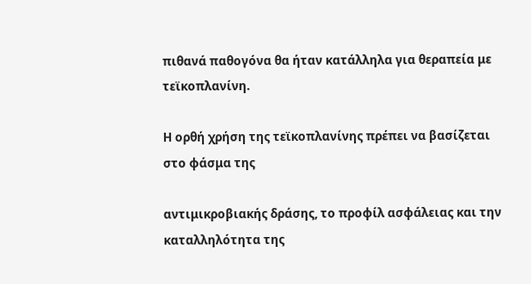πιθανά παθογόνα θα ήταν κατάλληλα για θεραπεία με τεϊκοπλανίνη.

Η ορθή χρήση της τεϊκοπλανίνης πρέπει να βασίζεται στο φάσμα της

αντιμικροβιακής δράσης, το προφίλ ασφάλειας και την καταλληλότητα της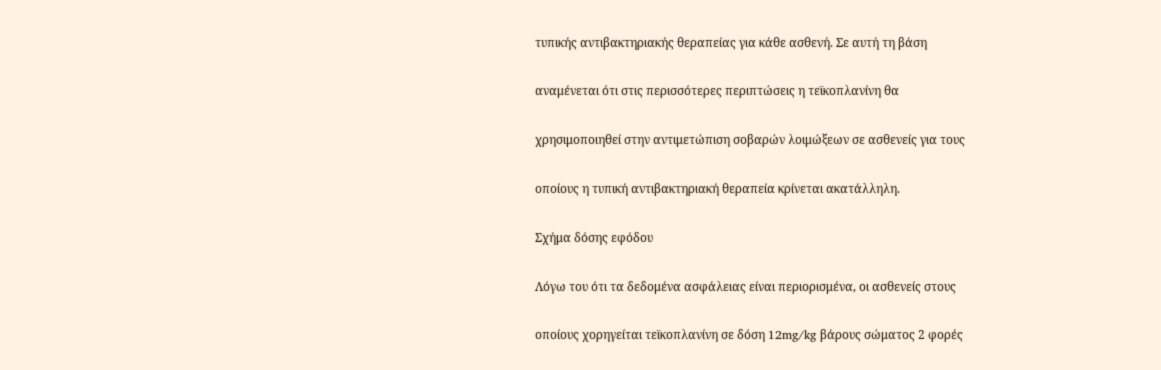τυπικής αντιβακτηριακής θεραπείας για κάθε ασθενή. Σε αυτή τη βάση

αναμένεται ότι στις περισσότερες περιπτώσεις η τεϊκοπλανίνη θα

χρησιμοποιηθεί στην αντιμετώπιση σοβαρών λοιμώξεων σε ασθενείς για τους

οποίους η τυπική αντιβακτηριακή θεραπεία κρίνεται ακατάλληλη.

Σχήμα δόσης εφόδου

Λόγω του ότι τα δεδομένα ασφάλειας είναι περιορισμένα, οι ασθενείς στους

οποίους χορηγείται τεϊκοπλανίνη σε δόση 12mg/kg βάρους σώματος 2 φορές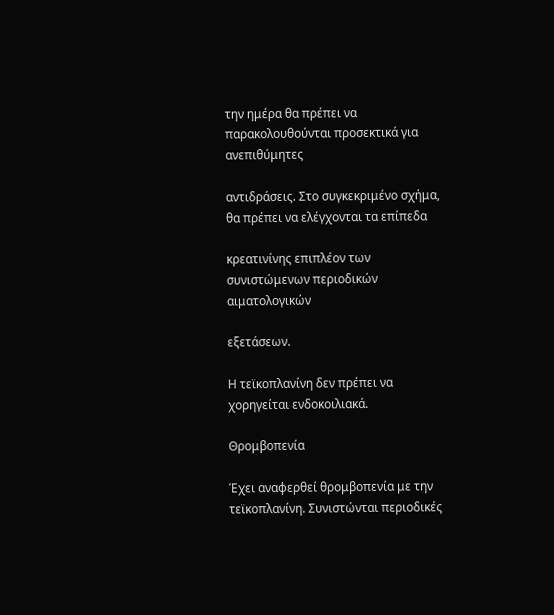την ημέρα θα πρέπει να παρακολουθούνται προσεκτικά για ανεπιθύμητες

αντιδράσεις. Στο συγκεκριμένο σχήμα, θα πρέπει να ελέγχονται τα επίπεδα

κρεατινίνης επιπλέον των συνιστώμενων περιοδικών αιματολογικών

εξετάσεων.

Η τεϊκοπλανίνη δεν πρέπει να χορηγείται ενδοκοιλιακά.

Θρομβοπενία

Έχει αναφερθεί θρομβοπενία με την τεϊκοπλανίνη. Συνιστώνται περιοδικές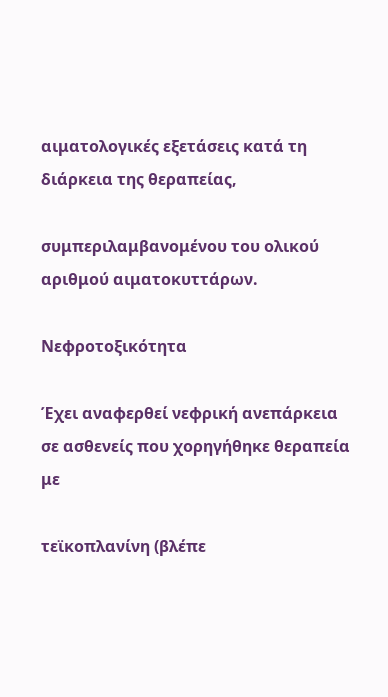αιματολογικές εξετάσεις κατά τη διάρκεια της θεραπείας,

συμπεριλαμβανομένου του ολικού αριθμού αιματοκυττάρων.

Νεφροτοξικότητα

Έχει αναφερθεί νεφρική ανεπάρκεια σε ασθενείς που χορηγήθηκε θεραπεία με

τεϊκοπλανίνη (βλέπε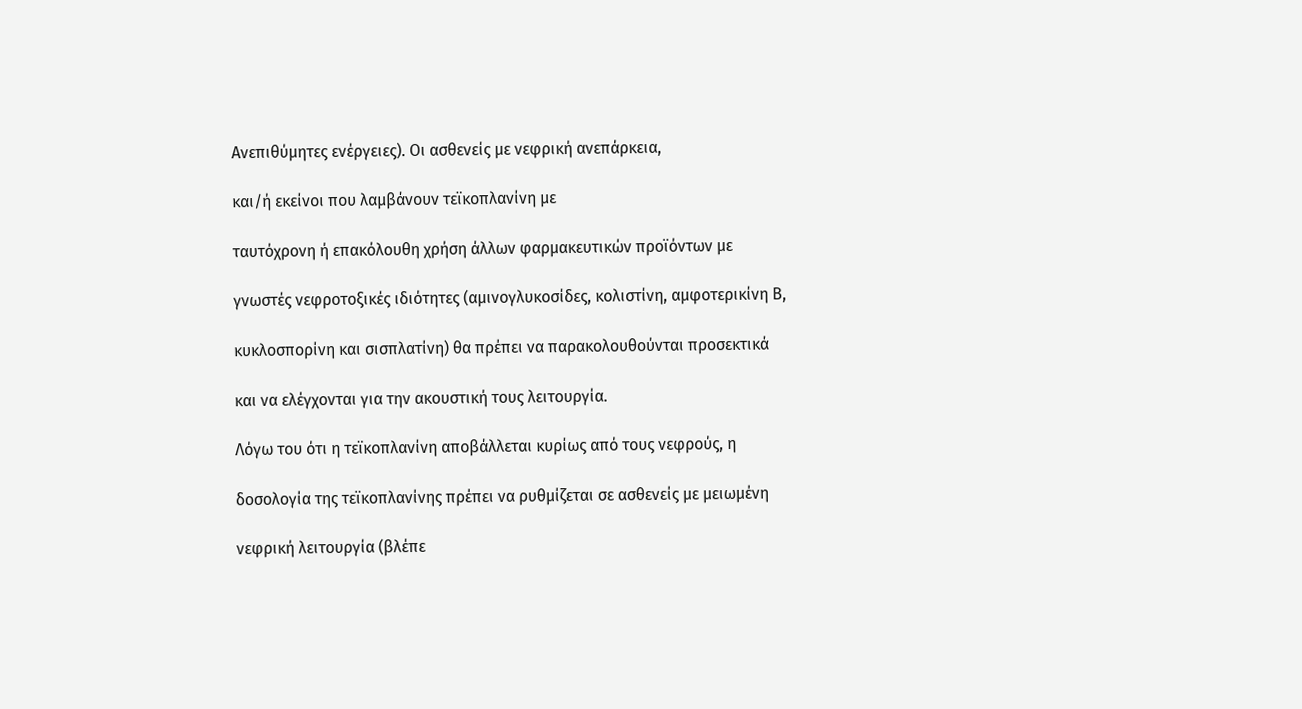Ανεπιθύμητες ενέργειες). Οι ασθενείς με νεφρική ανεπάρκεια,

και/ή εκείνοι που λαμβάνουν τεϊκοπλανίνη με

ταυτόχρονη ή επακόλουθη χρήση άλλων φαρμακευτικών προϊόντων με

γνωστές νεφροτοξικές ιδιότητες (αμινογλυκοσίδες, κολιστίνη, αμφοτερικίνη Β,

κυκλοσπορίνη και σισπλατίνη) θα πρέπει να παρακολουθούνται προσεκτικά

και να ελέγχονται για την ακουστική τους λειτουργία.

Λόγω του ότι η τεϊκοπλανίνη αποβάλλεται κυρίως από τους νεφρούς, η

δοσολογία της τεϊκοπλανίνης πρέπει να ρυθμίζεται σε ασθενείς με μειωμένη

νεφρική λειτουργία (βλέπε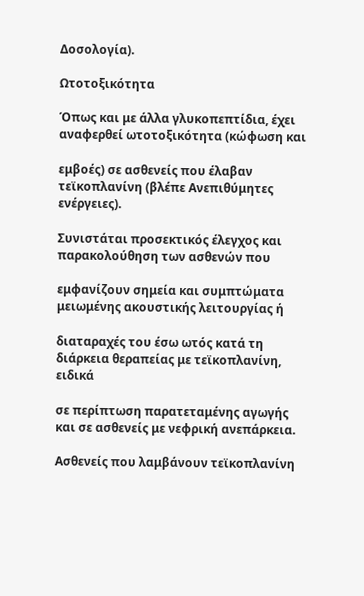Δοσολογία).

Ωτοτοξικότητα

Όπως και με άλλα γλυκοπεπτίδια, έχει αναφερθεί ωτοτοξικότητα (κώφωση και

εμβοές) σε ασθενείς που έλαβαν τεϊκοπλανίνη (βλέπε Ανεπιθύμητες ενέργειες).

Συνιστάται προσεκτικός έλεγχος και παρακολούθηση των ασθενών που

εμφανίζουν σημεία και συμπτώματα μειωμένης ακουστικής λειτουργίας ή

διαταραχές του έσω ωτός κατά τη διάρκεια θεραπείας με τεϊκοπλανίνη, ειδικά

σε περίπτωση παρατεταμένης αγωγής και σε ασθενείς με νεφρική ανεπάρκεια.

Ασθενείς που λαμβάνουν τεϊκοπλανίνη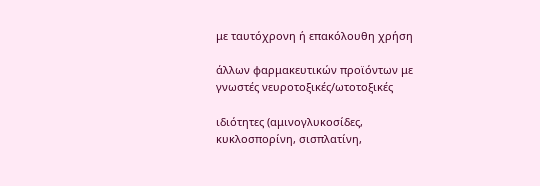με ταυτόχρονη ή επακόλουθη χρήση

άλλων φαρμακευτικών προϊόντων με γνωστές νευροτοξικές/ωτοτοξικές

ιδιότητες (αμινογλυκοσίδες, κυκλοσπορίνη, σισπλατίνη,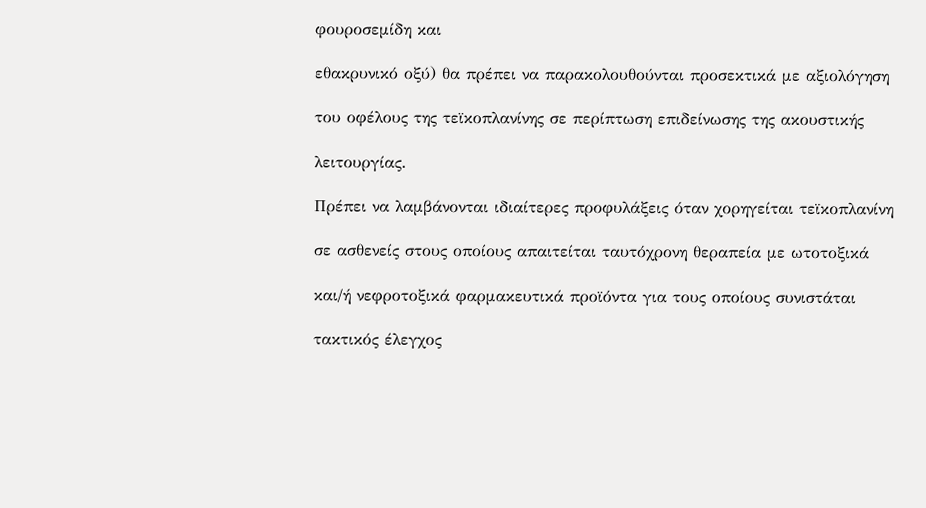φουροσεμίδη και

εθακρυνικό οξύ) θα πρέπει να παρακολουθούνται προσεκτικά με αξιολόγηση

του οφέλους της τεϊκοπλανίνης σε περίπτωση επιδείνωσης της ακουστικής

λειτουργίας.

Πρέπει να λαμβάνονται ιδιαίτερες προφυλάξεις όταν χορηγείται τεϊκοπλανίνη

σε ασθενείς στους οποίους απαιτείται ταυτόχρονη θεραπεία με ωτοτοξικά

και/ή νεφροτοξικά φαρμακευτικά προϊόντα για τους οποίους συνιστάται

τακτικός έλεγχος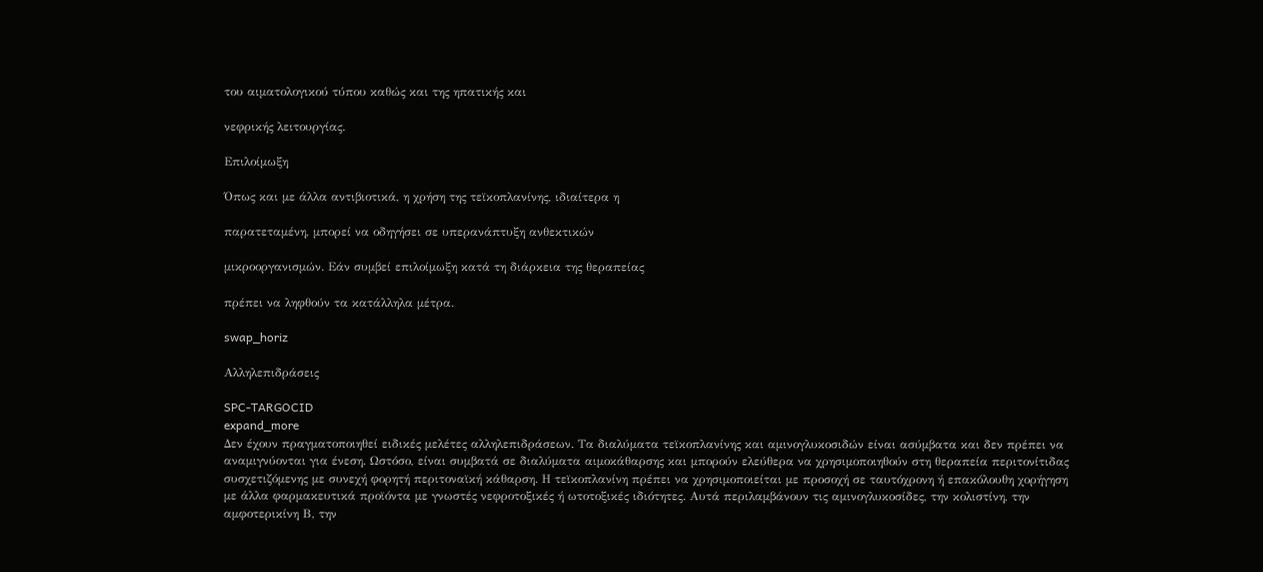του αιματολογικού τύπου καθώς και της ηπατικής και

νεφρικής λειτουργίας.

Επιλοίμωξη

Όπως και με άλλα αντιβιοτικά, η χρήση της τεϊκοπλανίνης, ιδιαίτερα η

παρατεταμένη, μπορεί να οδηγήσει σε υπερανάπτυξη ανθεκτικών

μικροοργανισμών. Εάν συμβεί επιλοίμωξη κατά τη διάρκεια της θεραπείας

πρέπει να ληφθούν τα κατάλληλα μέτρα.

swap_horiz

Αλληλεπιδράσεις

SPC-TARGOCID
expand_more
Δεν έχουν πραγματοποιηθεί ειδικές μελέτες αλληλεπιδράσεων. Τα διαλύματα τεϊκοπλανίνης και αμινογλυκοσιδών είναι ασύμβατα και δεν πρέπει να αναμιγνύονται για ένεση. Ωστόσο, είναι συμβατά σε διαλύματα αιμοκάθαρσης και μπορούν ελεύθερα να χρησιμοποιηθούν στη θεραπεία περιτονίτιδας συσχετιζόμενης με συνεχή φορητή περιτοναϊκή κάθαρση. Η τεϊκοπλανίνη πρέπει να χρησιμοποιείται με προσοχή σε ταυτόχρονη ή επακόλουθη χορήγηση με άλλα φαρμακευτικά προϊόντα με γνωστές νεφροτοξικές ή ωτοτοξικές ιδιότητες. Αυτά περιλαμβάνουν τις αμινογλυκοσίδες, την κολιστίνη, την αμφοτερικίνη Β, την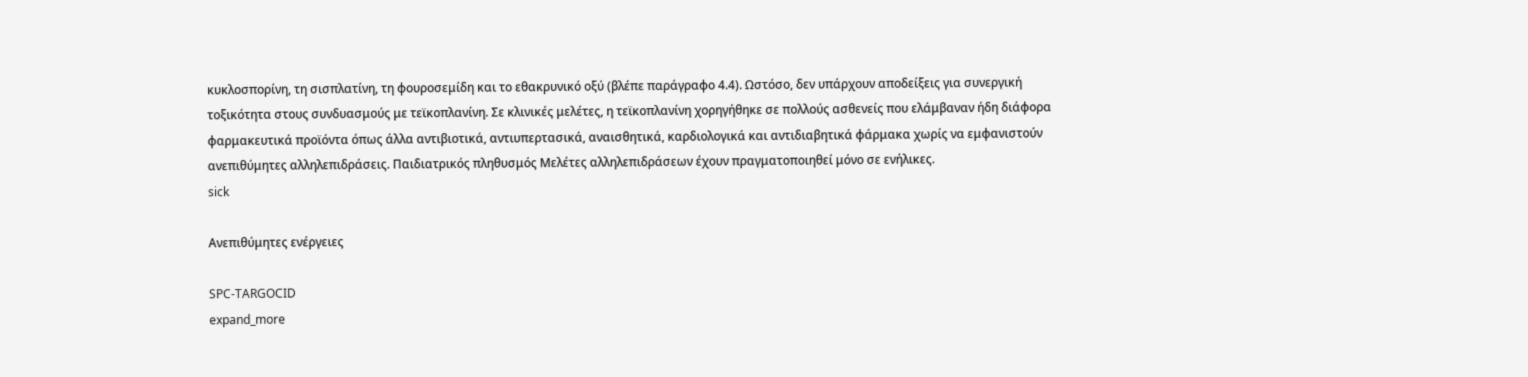κυκλοσπορίνη, τη σισπλατίνη, τη φουροσεμίδη και το εθακρυνικό οξύ (βλέπε παράγραφο 4.4). Ωστόσο, δεν υπάρχουν αποδείξεις για συνεργική τοξικότητα στους συνδυασμούς με τεϊκοπλανίνη. Σε κλινικές μελέτες, η τεϊκοπλανίνη χορηγήθηκε σε πολλούς ασθενείς που ελάμβαναν ήδη διάφορα φαρμακευτικά προϊόντα όπως άλλα αντιβιοτικά, αντιυπερτασικά, αναισθητικά, καρδιολογικά και αντιδιαβητικά φάρμακα χωρίς να εμφανιστούν ανεπιθύμητες αλληλεπιδράσεις. Παιδιατρικός πληθυσμός Μελέτες αλληλεπιδράσεων έχουν πραγματοποιηθεί μόνο σε ενήλικες.
sick

Ανεπιθύμητες ενέργειες

SPC-TARGOCID
expand_more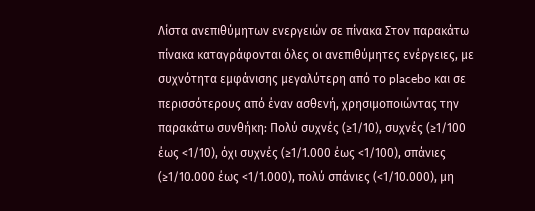Λίστα ανεπιθύμητων ενεργειών σε πίνακα Στον παρακάτω πίνακα καταγράφονται όλες οι ανεπιθύμητες ενέργειες, με συχνότητα εμφάνισης μεγαλύτερη από το placebo και σε περισσότερους από έναν ασθενή, χρησιμοποιώντας την παρακάτω συνθήκη: Πολύ συχνές (≥1/10), συχνές (≥1/100 έως <1/10), όχι συχνές (≥1/1.000 έως <1/100), σπάνιες (≥1/10.000 έως <1/1.000), πολύ σπάνιες (<1/10.000), μη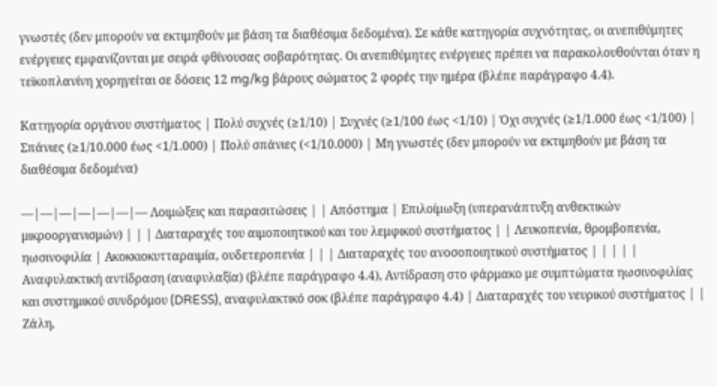γνωστές (δεν μπορούν να εκτιμηθούν με βάση τα διαθέσιμα δεδομένα). Σε κάθε κατηγορία συχνότητας, οι ανεπιθύμητες ενέργειες εμφανίζονται με σειρά φθίνουσας σοβαρότητας. Οι ανεπιθύμητες ενέργειες πρέπει να παρακολουθούνται όταν η τεϊκοπλανίνη χορηγείται σε δόσεις 12 mg/kg βάρους σώματος 2 φορές την ημέρα (βλέπε παράγραφο 4.4).

Κατηγορία οργάνου συστήματος | Πολύ συχνές (≥1/10) | Συχνές (≥1/100 έως <1/10) | Όχι συχνές (≥1/1.000 έως <1/100) | Σπάνιες (≥1/10.000 έως <1/1.000) | Πολύ σπάνιες (<1/10.000) | Μη γνωστές (δεν μπορούν να εκτιμηθούν με βάση τα διαθέσιμα δεδομένα)

—|—|—|—|—|—|— Λοιμώξεις και παρασιτώσεις | | Απόστημα | Επιλοίμωξη (υπερανάπτυξη ανθεκτικών μικροοργανισμών) | | | Διαταραχές του αιμοποιητικού και του λεμφικού συστήματος | | Λευκοπενία, θρομβοπενία, ηωσινοφιλία | Ακοκκιοκυτταραιμία, ουδετεροπενία | | | Διαταραχές του ανοσοποιητικού συστήματος | | | | | Αναφυλακτική αντίδραση (αναφυλαξία) (βλέπε παράγραφο 4.4), Αντίδραση στο φάρμακο με συμπτώματα ηωσινοφιλίας και συστημικού συνδρόμου (DRESS), αναφυλακτικό σοκ (βλέπε παράγραφο 4.4) | Διαταραχές του νευρικού συστήματος | | Ζάλη,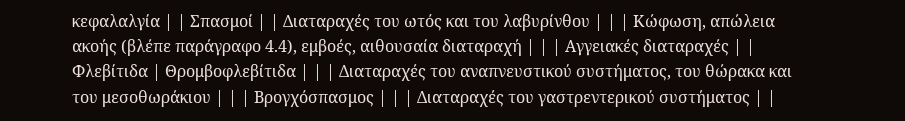κεφαλαλγία | | Σπασμοί | | Διαταραχές του ωτός και του λαβυρίνθου | | | Κώφωση, απώλεια ακοής (βλέπε παράγραφο 4.4), εμβοές, αιθουσαία διαταραχή | | | Αγγειακές διαταραχές | | Φλεβίτιδα | Θρομβοφλεβίτιδα | | | Διαταραχές του αναπνευστικού συστήματος, του θώρακα και του μεσοθωράκιου | | | Βρογχόσπασμος | | | Διαταραχές του γαστρεντερικού συστήματος | |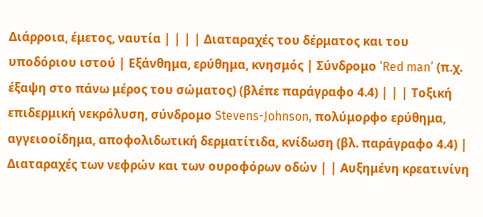Διάρροια, έμετος, ναυτία | | | | Διαταραχές του δέρματος και του υποδόριου ιστού | Εξάνθημα, ερύθημα, κνησμός | Σύνδρομο ‘Red man’ (π.χ. έξαψη στο πάνω μέρος του σώματος) (βλέπε παράγραφο 4.4) | | | Τοξική επιδερμική νεκρόλυση, σύνδρομο Stevens-Johnson, πολύμορφο ερύθημα, αγγειοοίδημα, αποφολιδωτική δερματίτιδα, κνίδωση (βλ. παράγραφο 4.4) | Διαταραχές των νεφρών και των ουροφόρων οδών | | Αυξημένη κρεατινίνη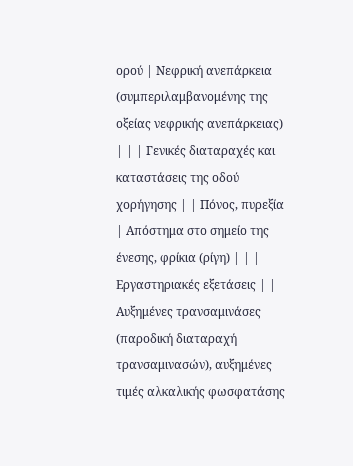ορού | Νεφρική ανεπάρκεια (συμπεριλαμβανομένης της οξείας νεφρικής ανεπάρκειας) | | | Γενικές διαταραχές και καταστάσεις της οδού χορήγησης | | Πόνος, πυρεξία | Απόστημα στο σημείο της ένεσης, φρίκια (ρίγη) | | | Εργαστηριακές εξετάσεις | | Αυξημένες τρανσαμινάσες (παροδική διαταραχή τρανσαμινασών), αυξημένες τιμές αλκαλικής φωσφατάσης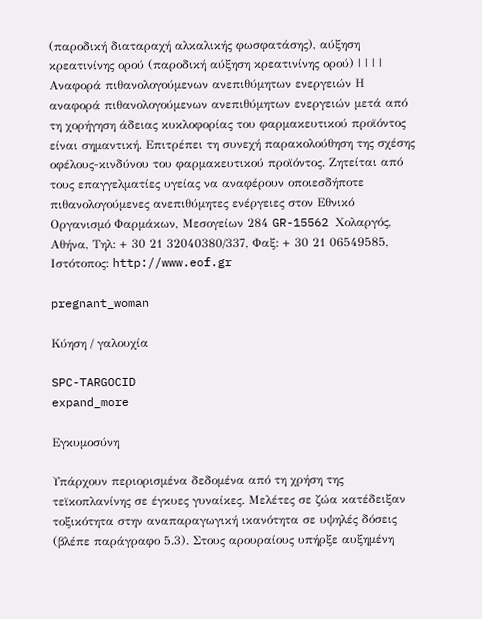(παροδική διαταραχή αλκαλικής φωσφατάσης), αύξηση κρεατινίνης ορού (παροδική αύξηση κρεατινίνης ορού) | | | | Αναφορά πιθανολογούμενων ανεπιθύμητων ενεργειών Η αναφορά πιθανολογούμενων ανεπιθύμητων ενεργειών μετά από τη χορήγηση άδειας κυκλοφορίας του φαρμακευτικού προϊόντος είναι σημαντική. Επιτρέπει τη συνεχή παρακολούθηση της σχέσης οφέλους-κινδύνου του φαρμακευτικού προϊόντος. Ζητείται από τους επαγγελματίες υγείας να αναφέρουν οποιεσδήποτε πιθανολογούμενες ανεπιθύμητες ενέργειες στον Εθνικό Οργανισμό Φαρμάκων, Μεσογείων 284 GR-15562 Χολαργός, Αθήνα, Τηλ: + 30 21 32040380/337, Φαξ: + 30 21 06549585, Ιστότοπος: http://www.eof.gr

pregnant_woman

Κύηση / γαλουχία

SPC-TARGOCID
expand_more

Εγκυμοσύνη

Υπάρχουν περιορισμένα δεδομένα από τη χρήση της τεϊκοπλανίνης σε έγκυες γυναίκες. Μελέτες σε ζώα κατέδειξαν τοξικότητα στην αναπαραγωγική ικανότητα σε υψηλές δόσεις (βλέπε παράγραφο 5.3). Στους αρουραίους υπήρξε αυξημένη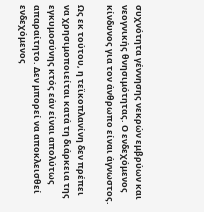συχνότητα γέννησης νεκρών εμβρύων και νεογνικής θνησιμότητας. Ο ενδεχόμενος κίνδυνος για τον άνθρωπο είναι άγνωστος.

Ως εκ τούτου, η τεϊκοπλανίνη δεν πρέπει να χρησιμοποιείται κατά τη διάρκεια της εγκυμοσύνης κτός εάν είναι απολύτως απαραίτητο. Δεν μπορεί να αποκλεισθεί ενδεχόμενος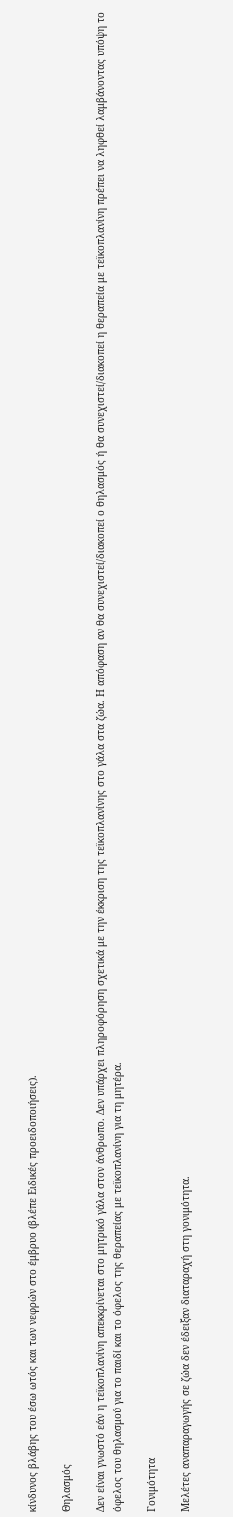κίνδυνος βλάβης του έσω ωτός και των νεφρών στο έμβρυο (βλέπε Ειδικές προειδοποιήσεις).

Θηλασμός

Δεν είναι γνωστό εάν η τεϊκοπλανίνη απεκκρίνεται στο μητρικό γάλα στον άνθρωπο. Δεν υπάρχει πληροφόρηση σχετικά με την έκκριση της τεϊκοπλανίνης στο γάλα στα ζώα. Η απόφαση αν θα συνεχιστεί/διακοπεί ο θηλασμός ή θα συνεχιστεί/διακοπεί η θεραπεία με τεϊκοπλανίνη πρέπει να ληφθεί λαμβάνοντας υπόψη το όφελος του θηλασμού για το παιδί και το όφελος της θεραπείας με τεϊκοπλανίνη για τη μητέρα.

Γονιμότητα

Μελέτες αναπαραγωγής σε ζώα δεν έδειξαν διαταραχή στη γονιμότητα.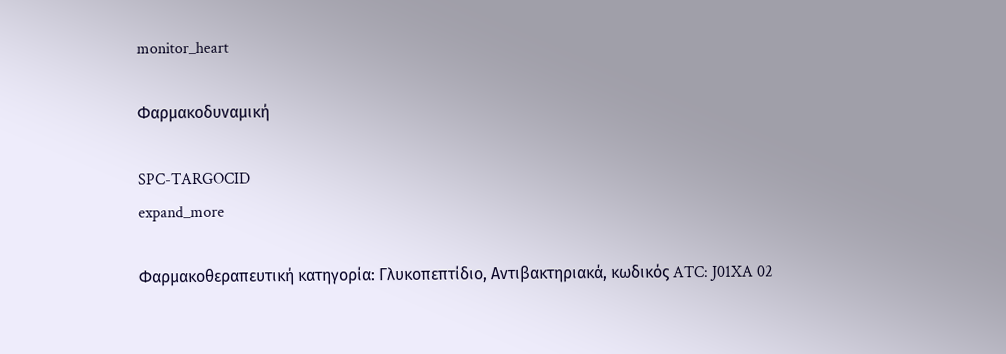monitor_heart

Φαρμακοδυναμική

SPC-TARGOCID
expand_more

Φαρμακοθεραπευτική κατηγορία: Γλυκοπεπτίδιο, Αντιβακτηριακά, κωδικός ATC: J01XA 02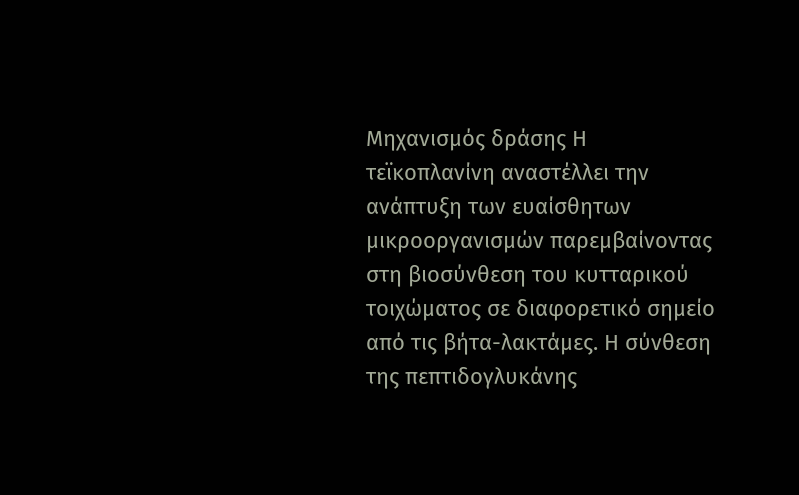Μηχανισμός δράσης Η τεϊκοπλανίνη αναστέλλει την ανάπτυξη των ευαίσθητων μικροοργανισμών παρεμβαίνοντας στη βιοσύνθεση του κυτταρικού τοιχώματος σε διαφορετικό σημείο από τις βήτα-λακτάμες. Η σύνθεση της πεπτιδογλυκάνης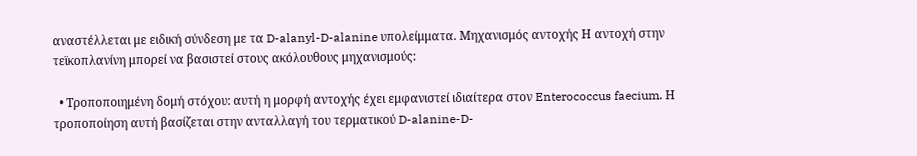αναστέλλεται με ειδική σύνδεση με τα D-alanyl-D-alanine υπολείμματα. Μηχανισμός αντοχής Η αντοχή στην τεϊκοπλανίνη μπορεί να βασιστεί στους ακόλουθους μηχανισμούς:

  • Τροποποιημένη δομή στόχου: αυτή η μορφή αντοχής έχει εμφανιστεί ιδιαίτερα στον Enterococcus faecium. Η τροποποίηση αυτή βασίζεται στην ανταλλαγή του τερματικού D-alanine-D-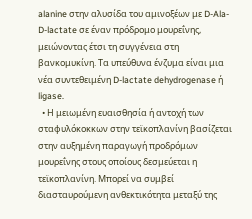alanine στην αλυσίδα του αμινοξέων με D-Ala-D-lactate σε έναν πρόδρομο μουρεΐνης, μειώνοντας έτσι τη συγγένεια στη βανκομυκίνη. Τα υπεύθυνα ένζυμα είναι μια νέα συντεθειμένη D-lactate dehydrogenase ή ligase.
  • Η μειωμένη ευαισθησία ή αντοχή των σταφυλόκοκκων στην τεϊκοπλανίνη βασίζεται στην αυξημένη παραγωγή προδρόμων μουρεΐνης στους οποίους δεσμεύεται η τεϊκοπλανίνη. Μπορεί να συμβεί διασταυρούμενη ανθεκτικότητα μεταξύ της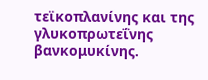τεϊκοπλανίνης και της γλυκοπρωτεΐνης βανκομυκίνης.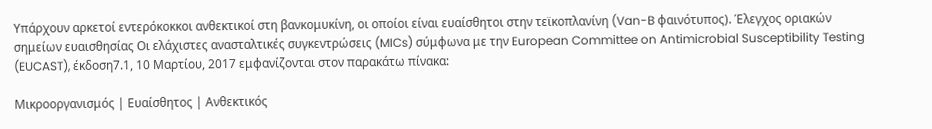Υπάρχουν αρκετοί εντερόκοκκοι ανθεκτικοί στη βανκομυκίνη, οι οποίοι είναι ευαίσθητοι στην τεϊκοπλανίνη (Van-B φαινότυπος). Έλεγχος οριακών σημείων ευαισθησίας Οι ελάχιστες ανασταλτικές συγκεντρώσεις (MICs) σύμφωνα με την European Committee on Antimicrobial Susceptibility Testing (EUCAST), έκδοση7.1, 10 Μαρτίου, 2017 εμφανίζονται στον παρακάτω πίνακα:

Μικροοργανισμός | Ευαίσθητος | Ανθεκτικός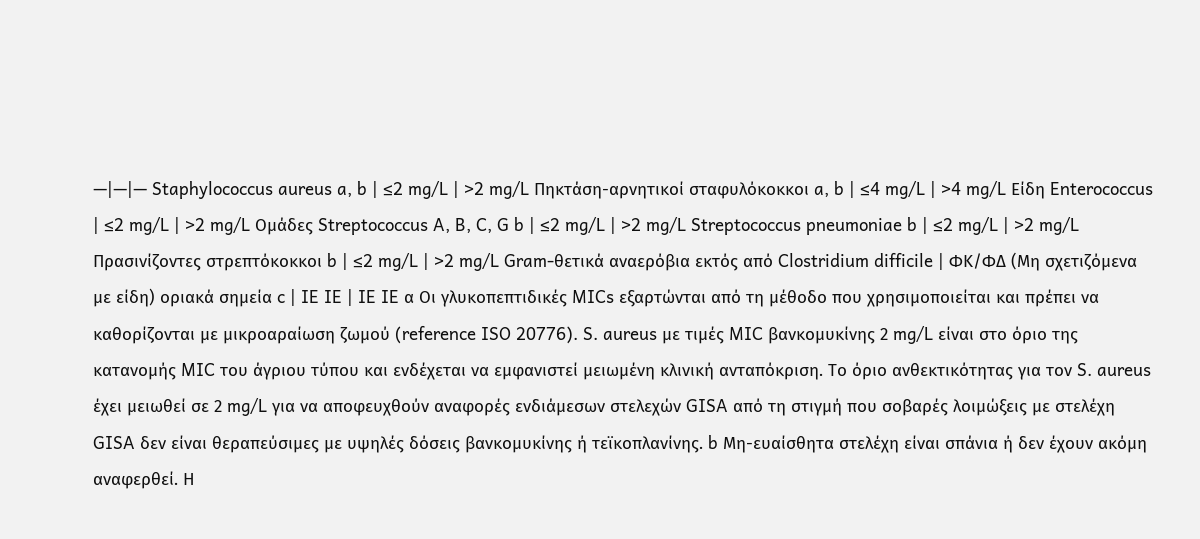—|—|— Staphylococcus aureus a, b | ≤2 mg/L | >2 mg/L Πηκτάση-αρνητικοί σταφυλόκοκκοι a, b | ≤4 mg/L | >4 mg/L Είδη Enterococcus | ≤2 mg/L | >2 mg/L Ομάδες Streptococcus A, B, C, G b | ≤2 mg/L | >2 mg/L Streptococcus pneumoniae b | ≤2 mg/L | >2 mg/L Πρασινίζοντες στρεπτόκοκκοι b | ≤2 mg/L | >2 mg/L Gram-θετικά αναερόβια εκτός από Clostridium difficile | ΦΚ/ΦΔ (Μη σχετιζόμενα με είδη) οριακά σημεία c | IE IE | IE IE α Οι γλυκοπεπτιδικές MICs εξαρτώνται από τη μέθοδο που χρησιμοποιείται και πρέπει να καθορίζονται με μικροαραίωση ζωμού (reference ISO 20776). S. aureus με τιμές MIC βανκομυκίνης 2 mg/L είναι στο όριο της κατανομής MIC του άγριου τύπου και ενδέχεται να εμφανιστεί μειωμένη κλινική ανταπόκριση. Το όριο ανθεκτικότητας για τον S. aureus έχει μειωθεί σε 2 mg/L για να αποφευχθούν αναφορές ενδιάμεσων στελεχών GISA από τη στιγμή που σοβαρές λοιμώξεις με στελέχη GISA δεν είναι θεραπεύσιμες με υψηλές δόσεις βανκομυκίνης ή τεϊκοπλανίνης. b Μη-ευαίσθητα στελέχη είναι σπάνια ή δεν έχουν ακόμη αναφερθεί. Η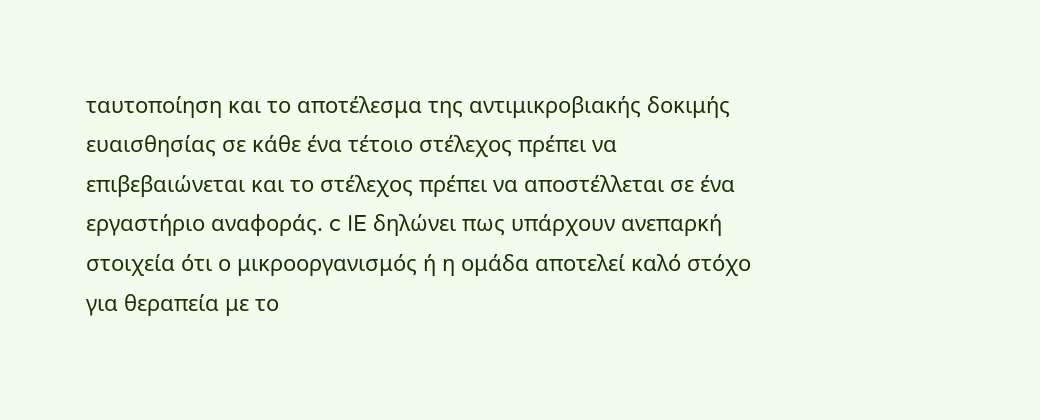ταυτοποίηση και το αποτέλεσμα της αντιμικροβιακής δοκιμής ευαισθησίας σε κάθε ένα τέτοιο στέλεχος πρέπει να επιβεβαιώνεται και το στέλεχος πρέπει να αποστέλλεται σε ένα εργαστήριο αναφοράς. c IE δηλώνει πως υπάρχουν ανεπαρκή στοιχεία ότι ο μικροοργανισμός ή η ομάδα αποτελεί καλό στόχο για θεραπεία με το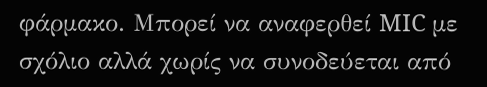φάρμακο. Μπορεί να αναφερθεί MIC με σχόλιο αλλά χωρίς να συνοδεύεται από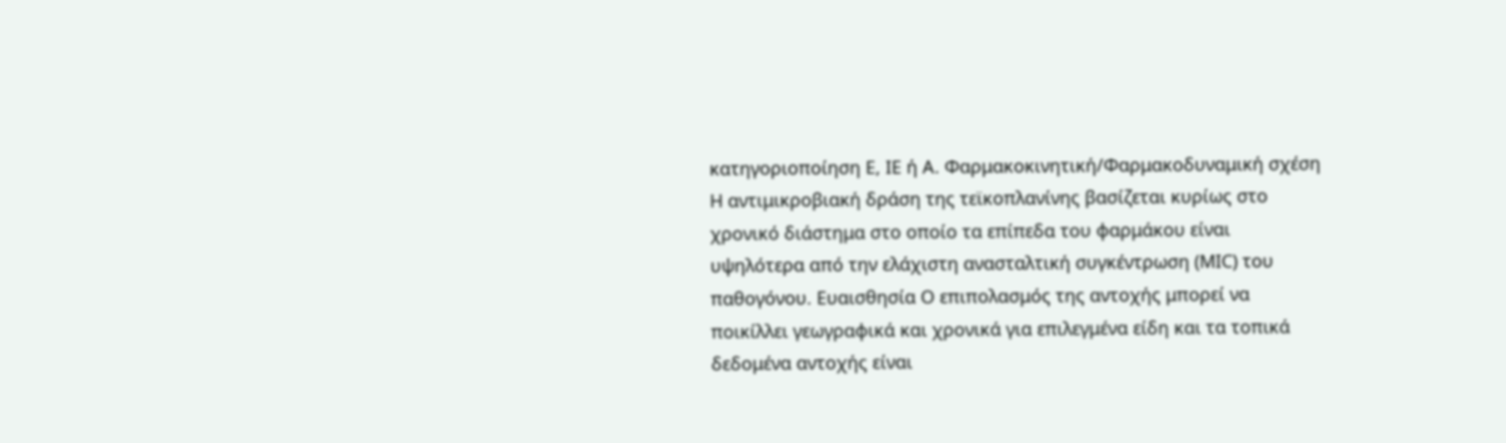κατηγοριοποίηση E, IE ή A. Φαρμακοκινητική/Φαρμακοδυναμική σχέση Η αντιμικροβιακή δράση της τεϊκοπλανίνης βασίζεται κυρίως στο χρονικό διάστημα στο οποίο τα επίπεδα του φαρμάκου είναι υψηλότερα από την ελάχιστη ανασταλτική συγκέντρωση (MIC) του παθογόνου. Ευαισθησία Ο επιπολασμός της αντοχής μπορεί να ποικίλλει γεωγραφικά και χρονικά για επιλεγμένα είδη και τα τοπικά δεδομένα αντοχής είναι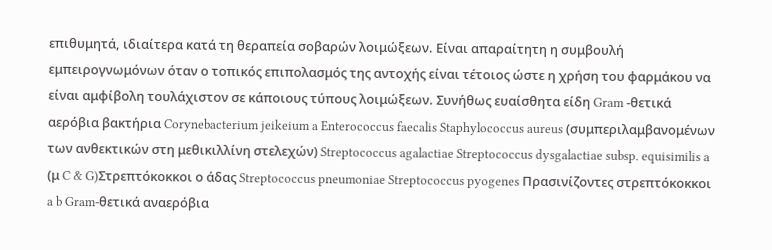επιθυμητά, ιδιαίτερα κατά τη θεραπεία σοβαρών λοιμώξεων. Είναι απαραίτητη η συμβουλή εμπειρογνωμόνων όταν ο τοπικός επιπολασμός της αντοχής είναι τέτοιος ώστε η χρήση του φαρμάκου να είναι αμφίβολη τουλάχιστον σε κάποιους τύπους λοιμώξεων. Συνήθως ευαίσθητα είδη Gram -θετικά αερόβια βακτήρια Corynebacterium jeikeium a Enterococcus faecalis Staphylococcus aureus (συμπεριλαμβανομένων των ανθεκτικών στη μεθικιλλίνη στελεχών) Streptococcus agalactiae Streptococcus dysgalactiae subsp. equisimilis a (μ C & G)Στρεπτόκοκκοι ο άδας Streptococcus pneumoniae Streptococcus pyogenes Πρασινίζοντες στρεπτόκοκκοι a b Gram-θετικά αναερόβια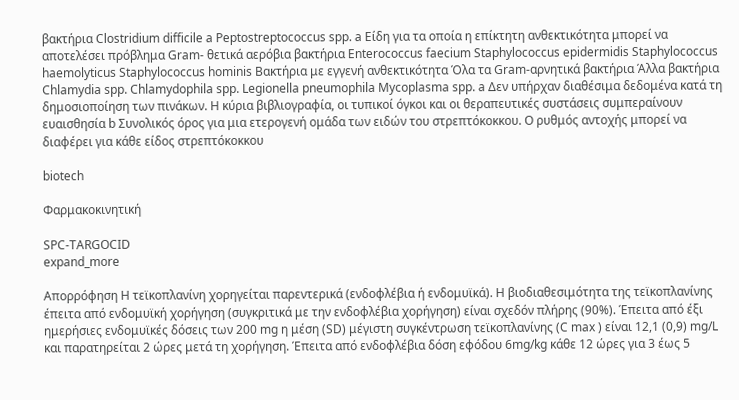βακτήρια Clostridium difficile a Peptostreptococcus spp. a Είδη για τα οποία η επίκτητη ανθεκτικότητα μπορεί να αποτελέσει πρόβλημα Gram- θετικά αερόβια βακτήρια Enterococcus faecium Staphylococcus epidermidis Staphylococcus haemolyticus Staphylococcus hominis Βακτήρια με εγγενή ανθεκτικότητα Όλα τα Gram-αρνητικά βακτήρια Άλλα βακτήρια Chlamydia spp. Chlamydophila spp. Legionella pneumophila Mycoplasma spp. a Δεν υπήρχαν διαθέσιμα δεδομένα κατά τη δημοσιοποίηση των πινάκων. Η κύρια βιβλιογραφία, οι τυπικοί όγκοι και οι θεραπευτικές συστάσεις συμπεραίνουν ευαισθησία b Συνολικός όρος για μια ετερογενή ομάδα των ειδών του στρεπτόκοκκου. Ο ρυθμός αντοχής μπορεί να διαφέρει για κάθε είδος στρεπτόκοκκου

biotech

Φαρμακοκινητική

SPC-TARGOCID
expand_more

Απορρόφηση Η τεϊκοπλανίνη χορηγείται παρεντερικά (ενδοφλέβια ή ενδομυϊκά). Η βιοδιαθεσιμότητα της τεϊκοπλανίνης έπειτα από ενδομυϊκή χορήγηση (συγκριτικά με την ενδοφλέβια χορήγηση) είναι σχεδόν πλήρης (90%). Έπειτα από έξι ημερήσιες ενδομυϊκές δόσεις των 200 mg η μέση (SD) μέγιστη συγκέντρωση τεϊκοπλανίνης (C max ) είναι 12,1 (0,9) mg/L και παρατηρείται 2 ώρες μετά τη χορήγηση. Έπειτα από ενδοφλέβια δόση εφόδου 6mg/kg κάθε 12 ώρες για 3 έως 5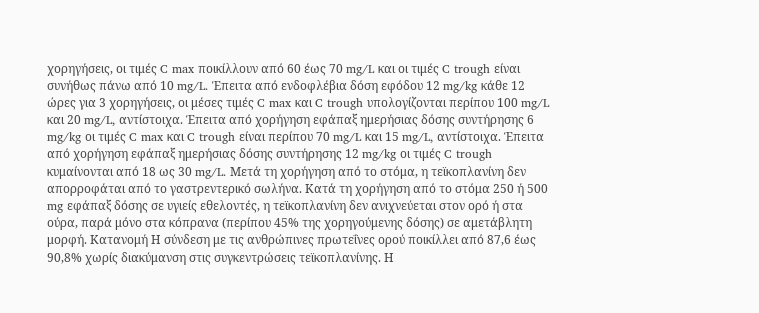χορηγήσεις, οι τιμές C max ποικίλλουν από 60 έως 70 mg/L και οι τιμές C trough είναι συνήθως πάνω από 10 mg/L. Έπειτα από ενδοφλέβια δόση εφόδου 12 mg/kg κάθε 12 ώρες για 3 χορηγήσεις, οι μέσες τιμές C max και C trough υπολογίζονται περίπου 100 mg/L και 20 mg/L, αντίστοιχα. Έπειτα από χορήγηση εφάπαξ ημερήσιας δόσης συντήρησης 6 mg/kg οι τιμές C max και C trough είναι περίπου 70 mg/L και 15 mg/L, αντίστοιχα. Έπειτα από χορήγηση εφάπαξ ημερήσιας δόσης συντήρησης 12 mg/kg οι τιμές C trough κυμαίνονται από 18 ως 30 mg/L. Μετά τη χορήγηση από το στόμα, η τεϊκοπλανίνη δεν απορροφάται από το γαστρεντερικό σωλήνα. Κατά τη χορήγηση από το στόμα 250 ή 500 mg εφάπαξ δόσης σε υγιείς εθελοντές, η τεϊκοπλανίνη δεν ανιχνεύεται στον ορό ή στα ούρα, παρά μόνο στα κόπρανα (περίπου 45% της χορηγούμενης δόσης) σε αμετάβλητη μορφή. Κατανομή Η σύνδεση με τις ανθρώπινες πρωτεΐνες ορού ποικίλλει από 87,6 έως 90,8% χωρίς διακύμανση στις συγκεντρώσεις τεϊκοπλανίνης. Η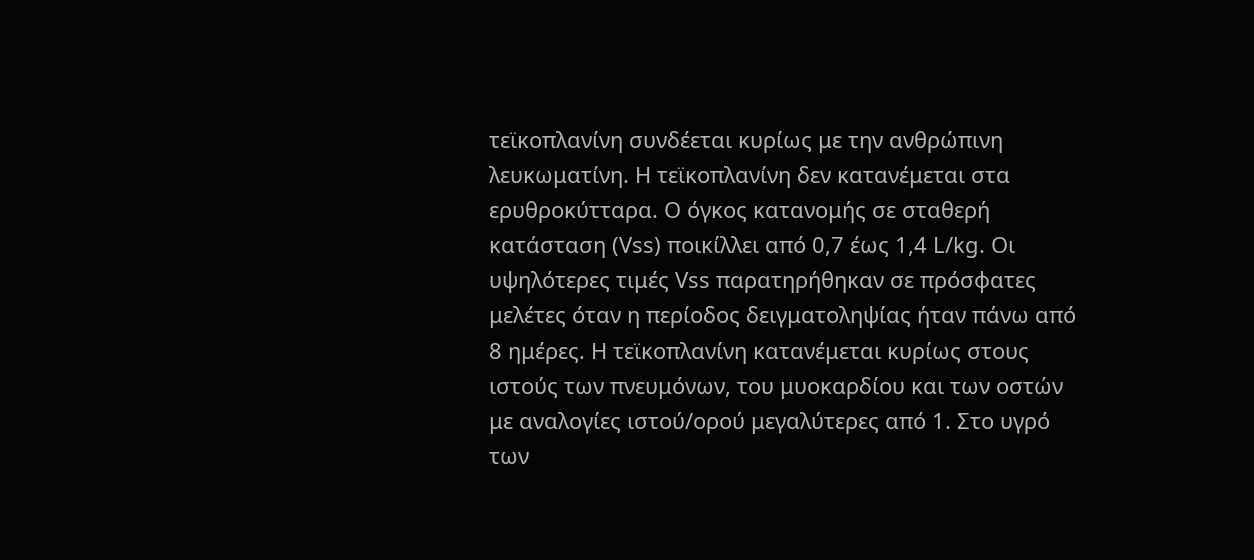τεϊκοπλανίνη συνδέεται κυρίως με την ανθρώπινη λευκωματίνη. Η τεϊκοπλανίνη δεν κατανέμεται στα ερυθροκύτταρα. Ο όγκος κατανομής σε σταθερή κατάσταση (Vss) ποικίλλει από 0,7 έως 1,4 L/kg. Οι υψηλότερες τιμές Vss παρατηρήθηκαν σε πρόσφατες μελέτες όταν η περίοδος δειγματοληψίας ήταν πάνω από 8 ημέρες. Η τεϊκοπλανίνη κατανέμεται κυρίως στους ιστούς των πνευμόνων, του μυοκαρδίου και των οστών με αναλογίες ιστού/ορού μεγαλύτερες από 1. Στο υγρό των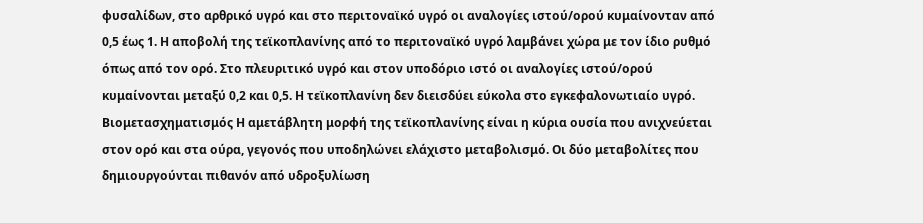φυσαλίδων, στο αρθρικό υγρό και στο περιτοναϊκό υγρό οι αναλογίες ιστού/ορού κυμαίνονταν από 0,5 έως 1. Η αποβολή της τεϊκοπλανίνης από το περιτοναϊκό υγρό λαμβάνει χώρα με τον ίδιο ρυθμό όπως από τον ορό. Στο πλευριτικό υγρό και στον υποδόριο ιστό οι αναλογίες ιστού/ορού κυμαίνονται μεταξύ 0,2 και 0,5. Η τεϊκοπλανίνη δεν διεισδύει εύκολα στο εγκεφαλονωτιαίο υγρό. Βιομετασχηματισμός Η αμετάβλητη μορφή της τεϊκοπλανίνης είναι η κύρια ουσία που ανιχνεύεται στον ορό και στα ούρα, γεγονός που υποδηλώνει ελάχιστο μεταβολισμό. Οι δύο μεταβολίτες που δημιουργούνται πιθανόν από υδροξυλίωση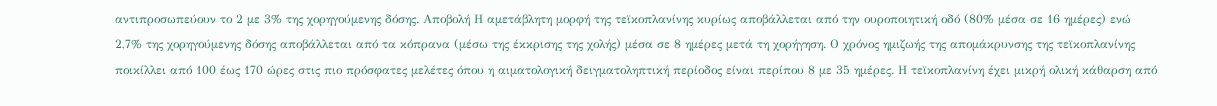αντιπροσωπεύουν το 2 με 3% της χορηγούμενης δόσης. Αποβολή Η αμετάβλητη μορφή της τεϊκοπλανίνης κυρίως αποβάλλεται από την ουροποιητική οδό (80% μέσα σε 16 ημέρες) ενώ 2,7% της χορηγούμενης δόσης αποβάλλεται από τα κόπρανα (μέσω της έκκρισης της χολής) μέσα σε 8 ημέρες μετά τη χορήγηση. Ο χρόνος ημιζωής της απομάκρυνσης της τεϊκοπλανίνης ποικίλλει από 100 έως 170 ώρες στις πιο πρόσφατες μελέτες όπου η αιματολογική δειγματοληπτική περίοδος είναι περίπου 8 με 35 ημέρες. Η τεϊκοπλανίνη έχει μικρή ολική κάθαρση από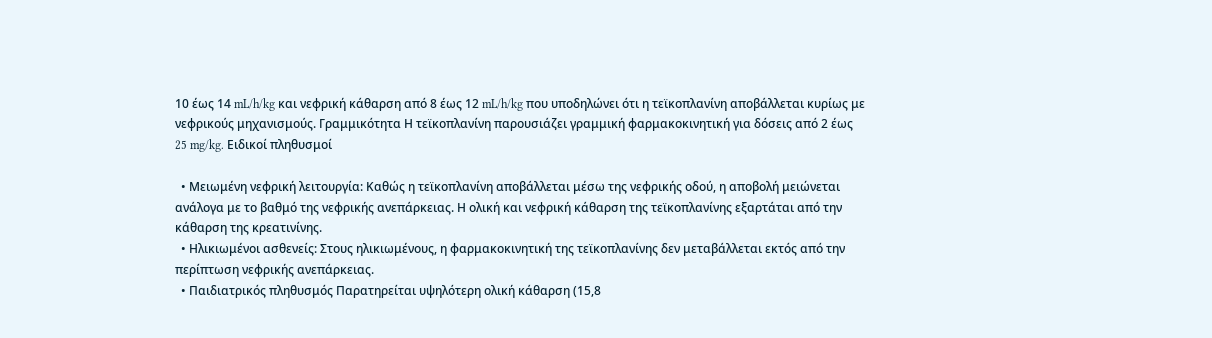10 έως 14 mL/h/kg και νεφρική κάθαρση από 8 έως 12 mL/h/kg που υποδηλώνει ότι η τεϊκοπλανίνη αποβάλλεται κυρίως με νεφρικούς μηχανισμούς. Γραμμικότητα Η τεϊκοπλανίνη παρουσιάζει γραμμική φαρμακοκινητική για δόσεις από 2 έως 25 mg/kg. Ειδικοί πληθυσμοί

  • Μειωμένη νεφρική λειτουργία: Καθώς η τεϊκοπλανίνη αποβάλλεται μέσω της νεφρικής οδού, η αποβολή μειώνεται ανάλογα με το βαθμό της νεφρικής ανεπάρκειας. Η ολική και νεφρική κάθαρση της τεϊκοπλανίνης εξαρτάται από την κάθαρση της κρεατινίνης.
  • Ηλικιωμένοι ασθενείς: Στους ηλικιωμένους, η φαρμακοκινητική της τεϊκοπλανίνης δεν μεταβάλλεται εκτός από την περίπτωση νεφρικής ανεπάρκειας.
  • Παιδιατρικός πληθυσμός Παρατηρείται υψηλότερη ολική κάθαρση (15,8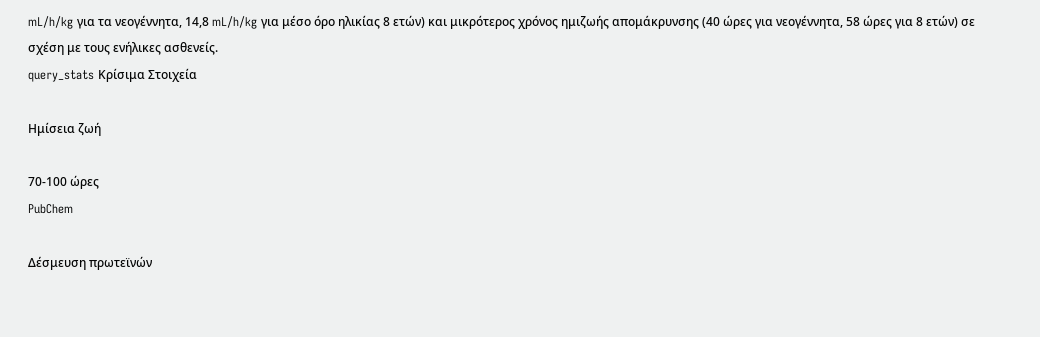mL/h/kg για τα νεογέννητα, 14,8 mL/h/kg για μέσο όρο ηλικίας 8 ετών) και μικρότερος χρόνος ημιζωής απομάκρυνσης (40 ώρες για νεογέννητα, 58 ώρες για 8 ετών) σε σχέση με τους ενήλικες ασθενείς.
query_stats Κρίσιμα Στοιχεία

Ημίσεια ζωή

70-100 ώρες
PubChem

Δέσμευση πρωτεϊνών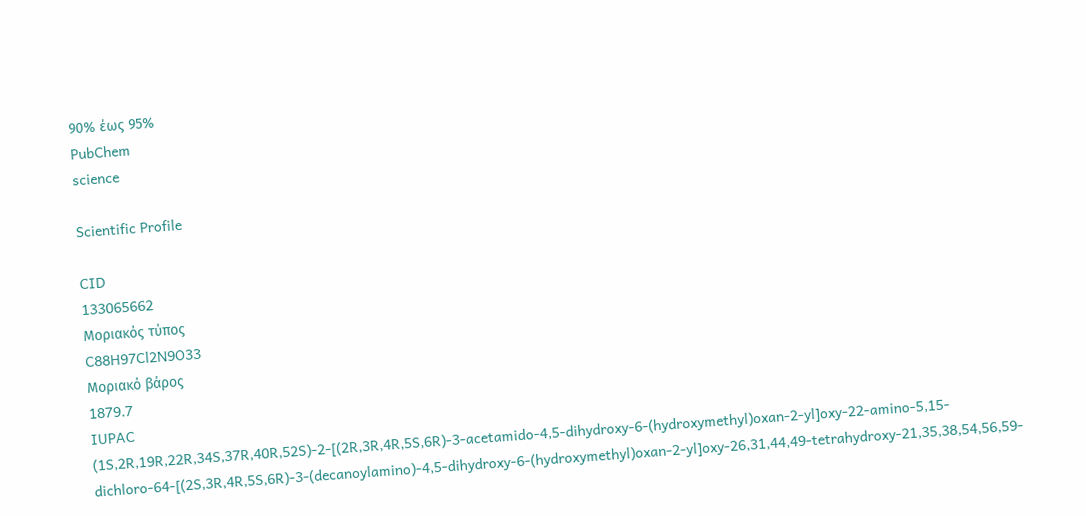90% έως 95%
PubChem
science

Scientific Profile

CID
133065662
Μοριακός τύπος
C88H97Cl2N9O33
Μοριακό βάρος
1879.7
IUPAC
(1S,2R,19R,22R,34S,37R,40R,52S)-2-[(2R,3R,4R,5S,6R)-3-acetamido-4,5-dihydroxy-6-(hydroxymethyl)oxan-2-yl]oxy-22-amino-5,15-dichloro-64-[(2S,3R,4R,5S,6R)-3-(decanoylamino)-4,5-dihydroxy-6-(hydroxymethyl)oxan-2-yl]oxy-26,31,44,49-tetrahydroxy-21,35,38,54,56,59-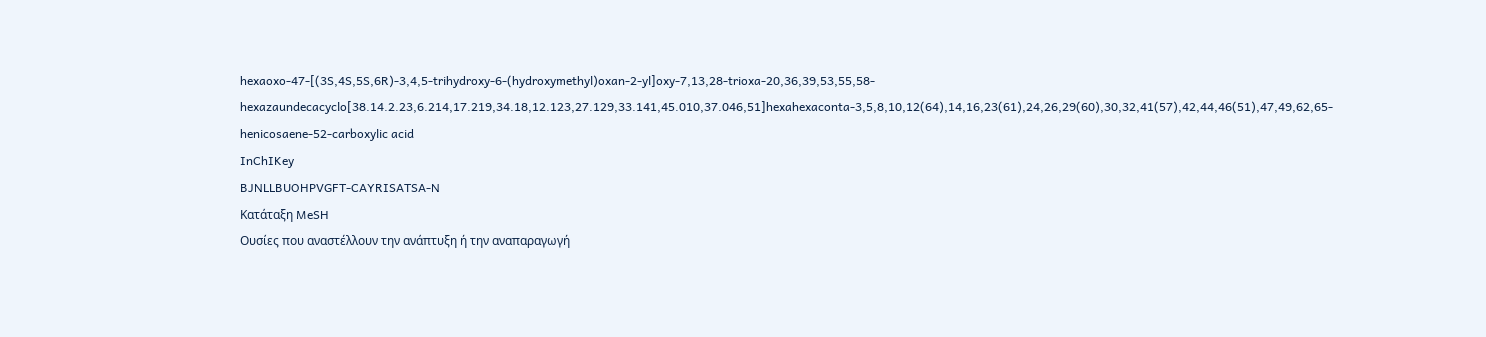hexaoxo-47-[(3S,4S,5S,6R)-3,4,5-trihydroxy-6-(hydroxymethyl)oxan-2-yl]oxy-7,13,28-trioxa-20,36,39,53,55,58-hexazaundecacyclo[38.14.2.23,6.214,17.219,34.18,12.123,27.129,33.141,45.010,37.046,51]hexahexaconta-3,5,8,10,12(64),14,16,23(61),24,26,29(60),30,32,41(57),42,44,46(51),47,49,62,65-henicosaene-52-carboxylic acid
InChIKey
BJNLLBUOHPVGFT-CAYRISATSA-N
Κατάταξη MeSH
Ουσίες που αναστέλλουν την ανάπτυξη ή την αναπαραγωγή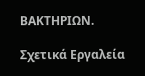ΒΑΚΤΗΡΙΩΝ.

Σχετικά Εργαλεία